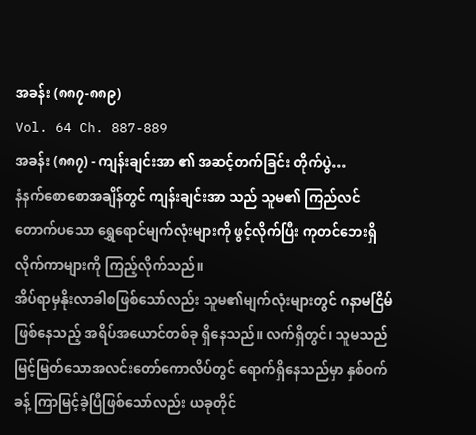အခန်း (၈၈၇-၈၈၉)
Vol. 64 Ch. 887-889
အခန်း (၈၈၇) - ကျန်းချင်းအာ ၏ အဆင့်တက်ခြင်း တိုက်ပွဲ…
နံနက်စောစောအချိန်တွင် ကျန်းချင်းအာ သည် သူမ၏ ကြည်လင်တောက်ပသော ရွှေရောင်မျက်လုံးများကို ဖွင့်လိုက်ပြီး ကုတင်ဘေးရှိ လိုက်ကာများကို ကြည့်လိုက်သည်။
အိပ်ရာမှနိုးလာခါစဖြစ်သော်လည်း သူမ၏မျက်လုံးများတွင် ဂနာမငြိမ်ဖြစ်နေသည့် အရိပ်အယောင်တစ်ခု ရှိနေသည်။ လက်ရှိတွင်၊ သူမသည် မြင့်မြတ်သောအလင်းတော်ကောလိပ်တွင် ရောက်ရှိနေသည်မှာ နှစ်ဝက်ခန့် ကြာမြင့်ခဲ့ပြီဖြစ်သော်လည်း ယခုတိုင်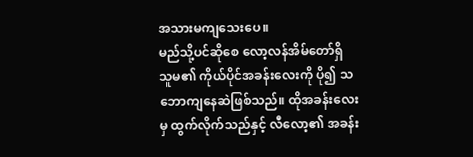အသားမကျသေးပေ။
မည်သို့ပင်ဆိုစေ လော့လန်အိမ်တော်ရှိ သူမ၏ ကိုယ်ပိုင်အခန်းလေးကို ပို၍ သဘောကျနေဆဲဖြစ်သည်။ ထိုအခန်းလေးမှ ထွက်လိုက်သည်နှင့် လီလော့၏ အခန်း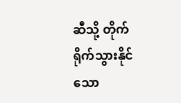ဆီသို့ တိုက်ရိုက်သွားနိုင်သော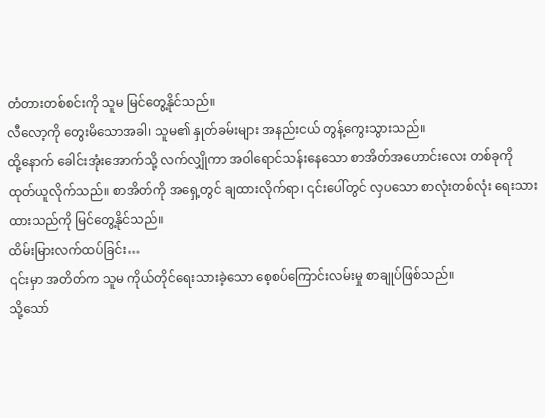တံတားတစ်စင်းကို သူမ မြင်တွေ့နိုင်သည်။
လီလော့ကို တွေးမိသောအခါ၊ သူမ၏ နှုတ်ခမ်းများ အနည်းငယ် တွန့်ကွေးသွားသည်။
ထို့နောက် ခေါင်းအုံးအောက်သို့ လက်လျှိုကာ အဝါရောင်သန်းနေသော စာအိတ်အဟောင်းလေး တစ်ခုကို ထုတ်ယူလိုက်သည်။ စာအိတ်ကို အရှေ့တွင် ချထားလိုက်ရာ၊ ၎င်းပေါ်တွင် လှပသော စာလုံးတစ်လုံး ရေးသားထားသည်ကို မြင်တွေ့နိုင်သည်။
ထိမ်းမြားလက်ထပ်ခြင်း…
၎င်းမှာ အတိတ်က သူမ ကိုယ်တိုင်ရေးသားခဲ့သော စေ့စပ်ကြောင်းလမ်းမှု စာချုပ်ဖြစ်သည်။
သို့သော်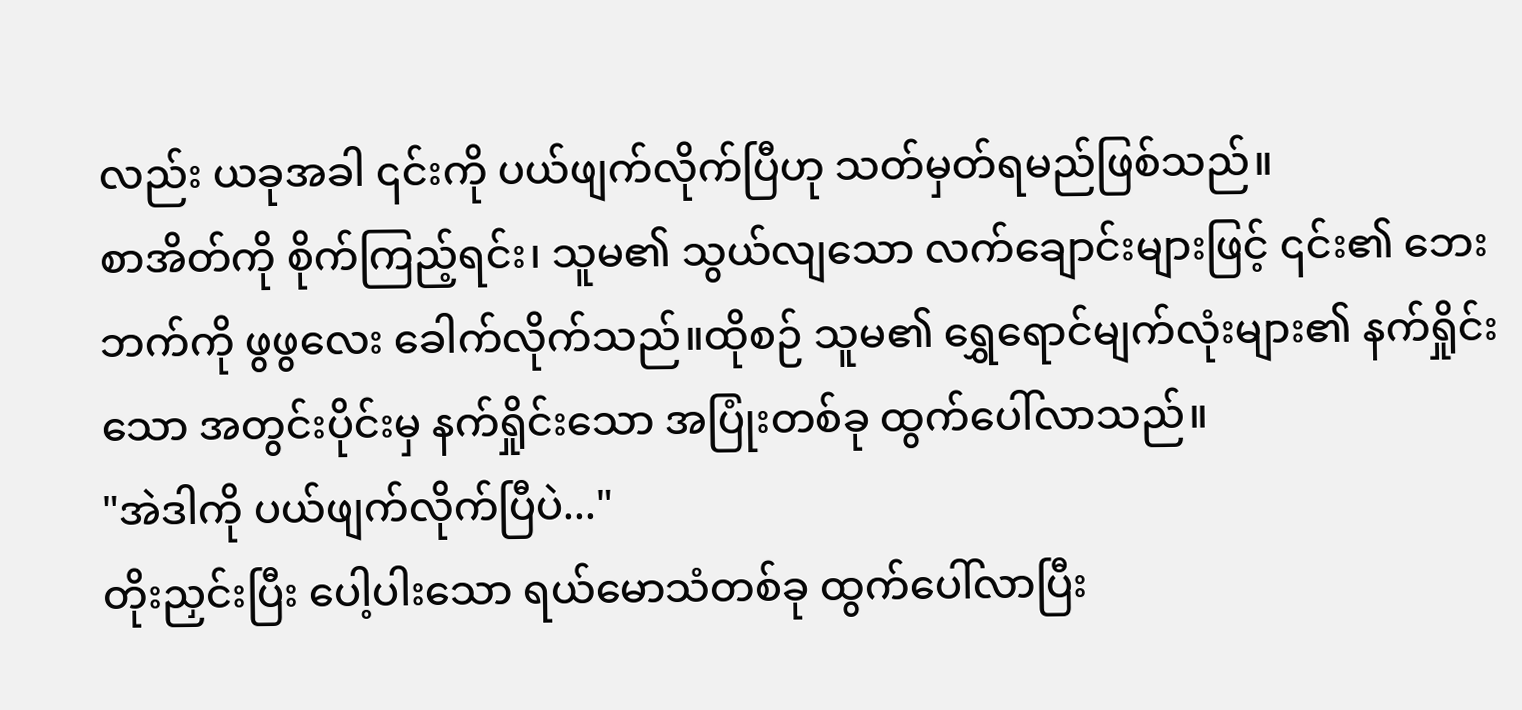လည်း ယခုအခါ ၎င်းကို ပယ်ဖျက်လိုက်ပြီဟု သတ်မှတ်ရမည်ဖြစ်သည်။
စာအိတ်ကို စိုက်ကြည့်ရင်း၊ သူမ၏ သွယ်လျသော လက်ချောင်းများဖြင့် ၎င်း၏ ဘေးဘက်ကို ဖွဖွလေး ခေါက်လိုက်သည်။ထိုစဉ် သူမ၏ ရွှေရောင်မျက်လုံးများ၏ နက်ရှိုင်းသော အတွင်းပိုင်းမှ နက်ရှိုင်းသော အပြုံးတစ်ခု ထွက်ပေါ်လာသည်။
"အဲဒါကို ပယ်ဖျက်လိုက်ပြီပဲ..."
တိုးညှင်းပြီး ပေါ့ပါးသော ရယ်မောသံတစ်ခု ထွက်ပေါ်လာပြီး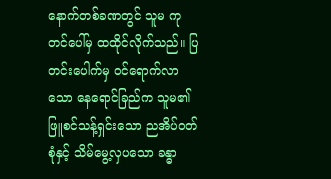နောက်တစ်ခဏတွင် သူမ ကုတင်ပေါ်မှ ထထိုင်လိုက်သည်။ ပြတင်းပေါက်မှ ဝင်ရောက်လာသော နေရောင်ခြည်က သူမ၏ ဖြူစင်သန့်ရှင်းသော ညအိပ်ဝတ်စုံနှင့် သိမ်မွေ့လှပသော ခန္ဓာ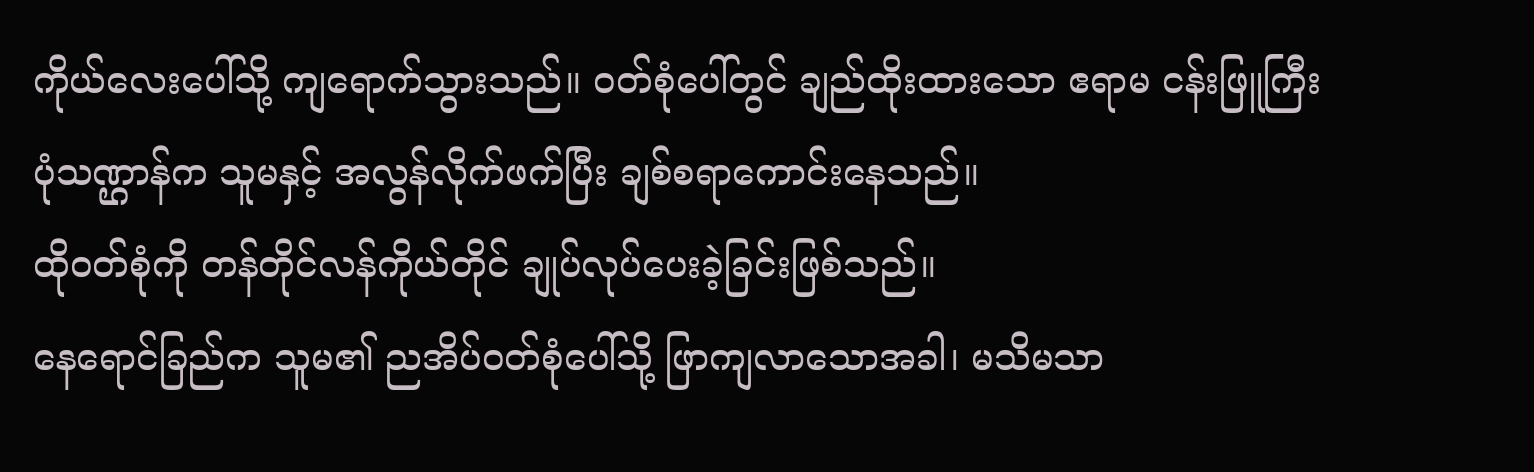ကိုယ်လေးပေါ်သို့ ကျရောက်သွားသည်။ ဝတ်စုံပေါ်တွင် ချည်ထိုးထားသော ဧရာမ ငန်းဖြူကြီး ပုံသဏ္ဌာန်က သူမနှင့် အလွန်လိုက်ဖက်ပြီး ချစ်စရာကောင်းနေသည်။
ထိုဝတ်စုံကို တန်တိုင်လန်ကိုယ်တိုင် ချုပ်လုပ်ပေးခဲ့ခြင်းဖြစ်သည်။
နေရောင်ခြည်က သူမ၏ ညအိပ်ဝတ်စုံပေါ်သို့ ဖြာကျလာသောအခါ၊ မသိမသာ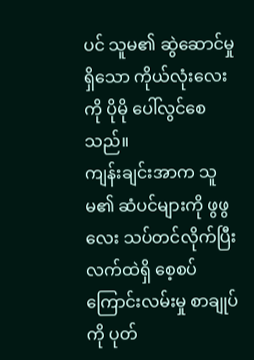ပင် သူမ၏ ဆွဲဆောင်မှုရှိသော ကိုယ်လုံးလေးကို ပိုမို ပေါ်လွင်စေသည်။
ကျန်းချင်းအာက သူမ၏ ဆံပင်များကို ဖွဖွလေး သပ်တင်လိုက်ပြီး လက်ထဲရှိ စေ့စပ်ကြောင်းလမ်းမှု စာချုပ်ကို ပုတ်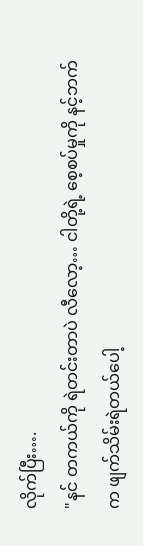လိုက်ပြီး….
"နင် တကယ်ကို ရဲတင်းတာပဲ လီလော့… ငါတို့ရဲ့ စေ့စပ်မှုကို နင့်ဘက်က ဖျက်သိမ်းရဲတယ်ပေါ့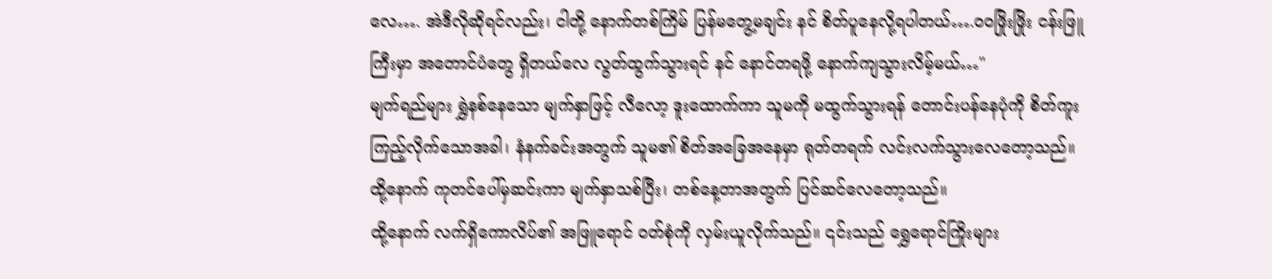လေ…. အဲဒီလိုဆိုရင်လည်း၊ ငါတို့ နောက်တစ်ကြိမ် ပြန်မတွေ့မချင်း နင် စိတ်ပူနေလို့ရပါတယ်….ဝဝဖြိုးဖြိုး ငန်းဖြူကြီးမှာ အတောင်ပံတွေ ရှိတယ်လေ လွတ်ထွက်သွားရင် နင် နောင်တရဖို့ နောက်ကျသွားလိမ့်မယ်…"
မျက်ရည်များ ရွှဲနစ်နေသော မျက်နှာဖြင့် လီလော့ ဒူးထောက်ကာ သူမကို မထွက်သွားရန် တောင်းပန်နေပုံကို စိတ်ကူးကြည့်လိုက်သောအခါ၊ နံနက်ခင်းအတွက် သူမ၏ စိတ်အခြေအနေမှာ ရုတ်တရက် လင်းလက်သွားလေတော့သည်။
ထို့နောက် ကုတင်ပေါ်မှဆင်းကာ မျက်နှာသစ်ပြီး၊ တစ်နေ့တာအတွက် ပြင်ဆင်လေတော့သည်။
ထို့နောက် လက်ရှိကောလိပ်၏ အဖြူရောင် ဝတ်စုံကို လှမ်းယူလိုက်သည်။ ၎င်းသည် ရွှေရောင်ကြိုးများ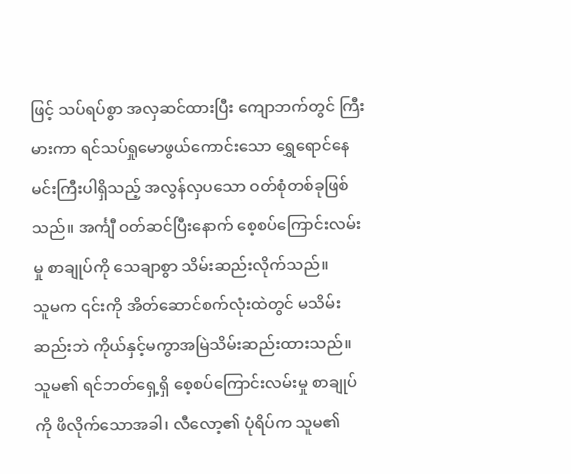ဖြင့် သပ်ရပ်စွာ အလှဆင်ထားပြီး ကျောဘက်တွင် ကြီးမားကာ ရင်သပ်ရှုမောဖွယ်ကောင်းသော ရွှေရောင်နေမင်းကြီးပါရှိသည့် အလွန်လှပသော ဝတ်စုံတစ်ခုဖြစ်သည်။ အင်္ကျီ ဝတ်ဆင်ပြီးနောက် စေ့စပ်ကြောင်းလမ်းမှု စာချုပ်ကို သေချာစွာ သိမ်းဆည်းလိုက်သည်။
သူမက ၎င်းကို အိတ်ဆောင်စက်လုံးထဲတွင် မသိမ်းဆည်းဘဲ ကိုယ်နှင့်မကွာအမြဲသိမ်းဆည်းထားသည်။
သူမ၏ ရင်ဘတ်ရှေ့ရှိ စေ့စပ်ကြောင်းလမ်းမှု စာချုပ်ကို ဖိလိုက်သောအခါ၊ လီလော့၏ ပုံရိပ်က သူမ၏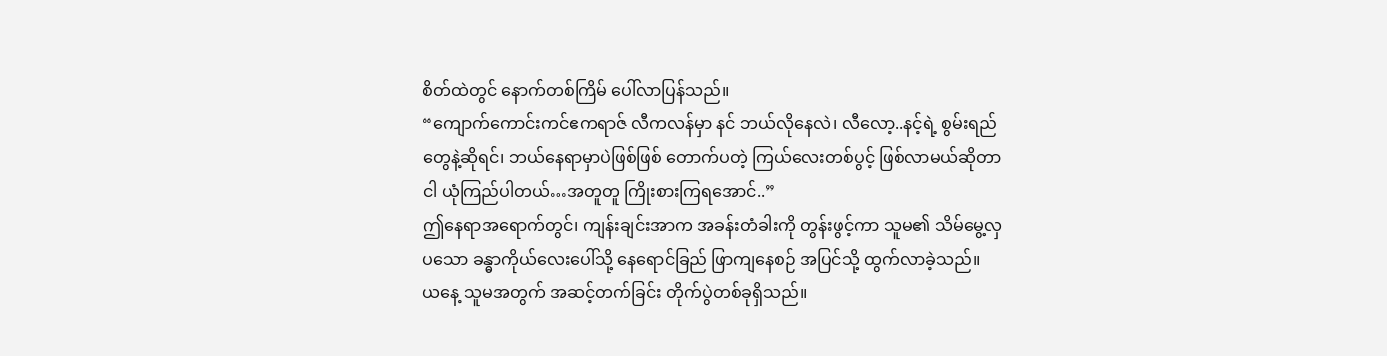စိတ်ထဲတွင် နောက်တစ်ကြိမ် ပေါ်လာပြန်သည်။
“ကျောက်ကောင်းကင်ဧကရာဇ် လီကလန်မှာ နင် ဘယ်လိုနေလဲ၊ လီလော့..နင့်ရဲ့ စွမ်းရည်တွေနဲ့ဆိုရင်၊ ဘယ်နေရာမှာပဲဖြစ်ဖြစ် တောက်ပတဲ့ ကြယ်လေးတစ်ပွင့် ဖြစ်လာမယ်ဆိုတာ ငါ ယုံကြည်ပါတယ်…အတူတူ ကြိုးစားကြရအောင်..”
ဤနေရာအရောက်တွင်၊ ကျန်းချင်းအာက အခန်းတံခါးကို တွန်းဖွင့်ကာ သူမ၏ သိမ်မွေ့လှပသော ခန္ဓာကိုယ်လေးပေါ်သို့ နေရောင်ခြည် ဖြာကျနေစဉ် အပြင်သို့ ထွက်လာခဲ့သည်။
ယနေ့ သူမအတွက် အဆင့်တက်ခြင်း တိုက်ပွဲတစ်ခုရှိသည်။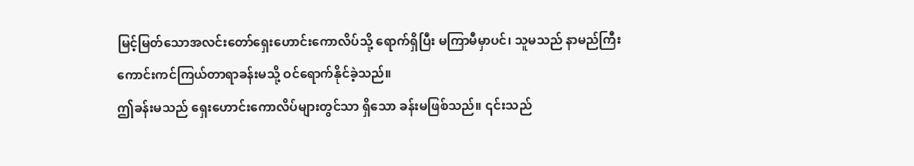မြင့်မြတ်သောအလင်းတော်ရှေးဟောင်းကောလိပ်သို့ ရောက်ရှိပြီး မကြာမီမှာပင်၊ သူမသည် နာမည်ကြီး ကောင်းကင်ကြယ်တာရာခန်းမသို့ ဝင်ရောက်နိုင်ခဲ့သည်။
ဤခန်းမသည် ရှေးဟောင်းကောလိပ်များတွင်သာ ရှိသော ခန်းမဖြစ်သည်။ ၎င်းသည်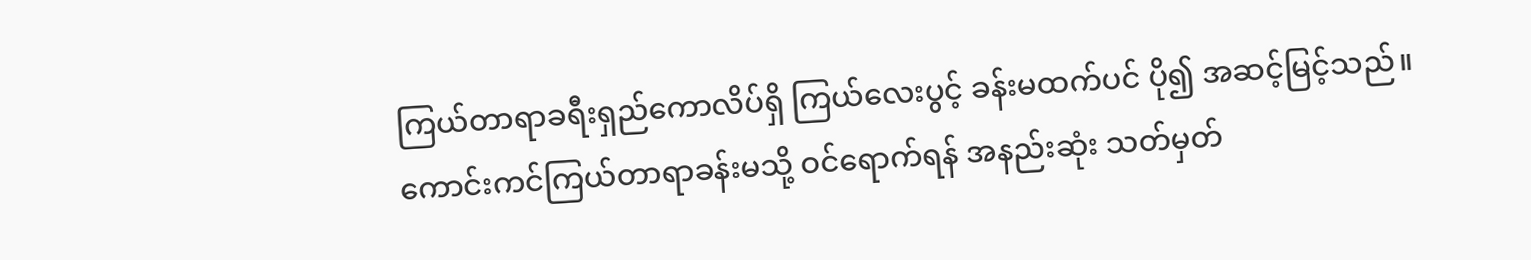ကြယ်တာရာခရီးရှည်ကောလိပ်ရှိ ကြယ်လေးပွင့် ခန်းမထက်ပင် ပို၍ အဆင့်မြင့်သည်။
ကောင်းကင်ကြယ်တာရာခန်းမသို့ ဝင်ရောက်ရန် အနည်းဆုံး သတ်မှတ်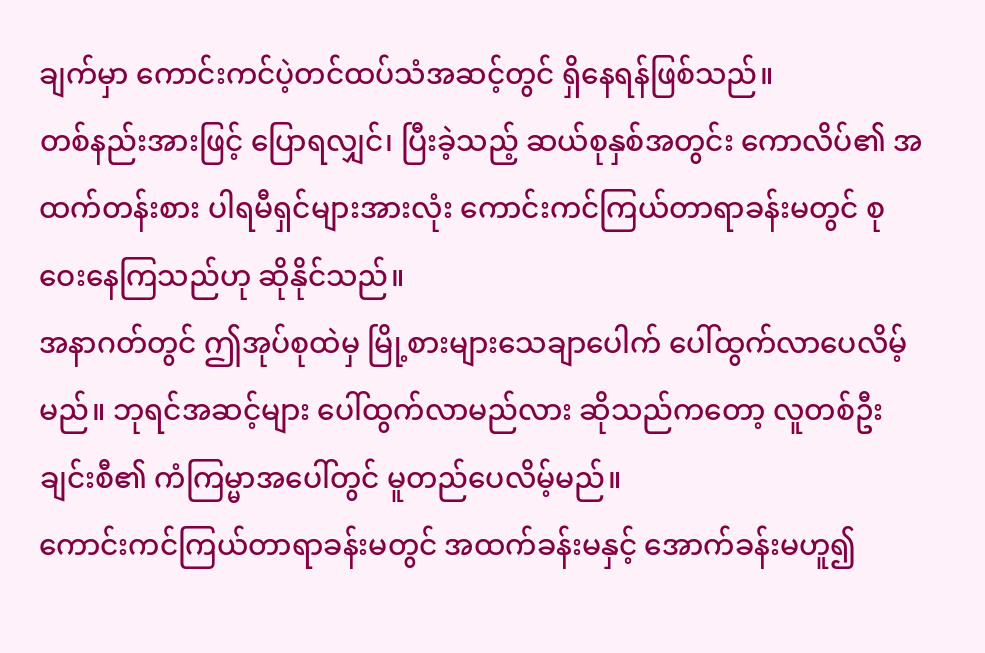ချက်မှာ ကောင်းကင်ပဲ့တင်ထပ်သံအဆင့်တွင် ရှိနေရန်ဖြစ်သည်။
တစ်နည်းအားဖြင့် ပြောရလျှင်၊ ပြီးခဲ့သည့် ဆယ်စုနှစ်အတွင်း ကောလိပ်၏ အထက်တန်းစား ပါရမီရှင်များအားလုံး ကောင်းကင်ကြယ်တာရာခန်းမတွင် စုဝေးနေကြသည်ဟု ဆိုနိုင်သည်။
အနာဂတ်တွင် ဤအုပ်စုထဲမှ မြို့စားများသေချာပေါက် ပေါ်ထွက်လာပေလိမ့်မည်။ ဘုရင်အဆင့်များ ပေါ်ထွက်လာမည်လား ဆိုသည်ကတော့ လူတစ်ဦးချင်းစီ၏ ကံကြမ္မာအပေါ်တွင် မူတည်ပေလိမ့်မည်။
ကောင်းကင်ကြယ်တာရာခန်းမတွင် အထက်ခန်းမနှင့် အောက်ခန်းမဟူ၍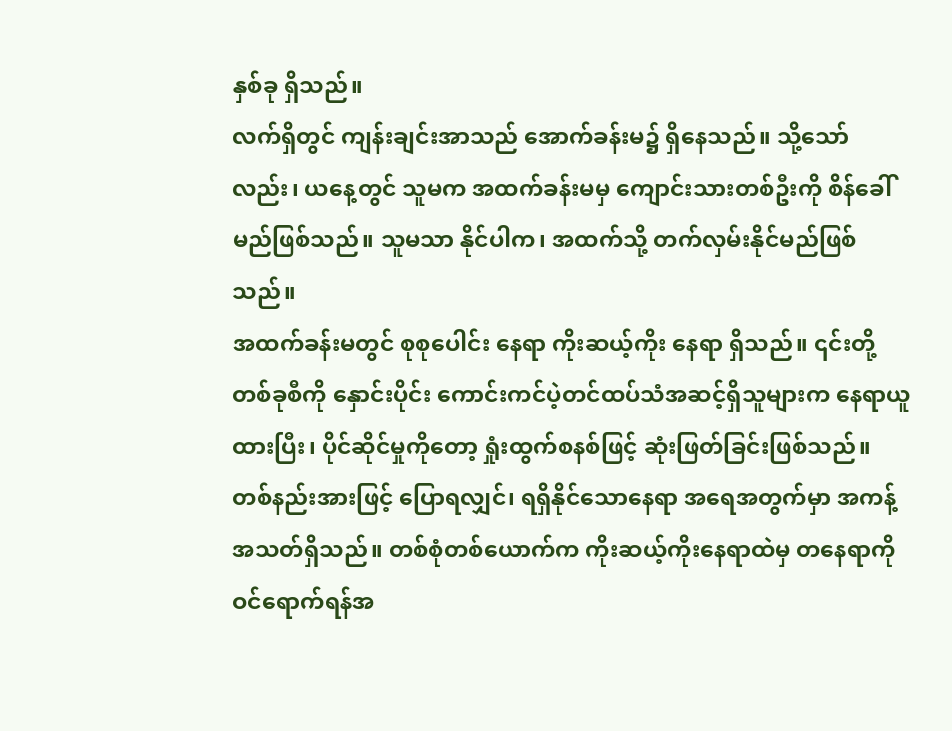နှစ်ခု ရှိသည်။
လက်ရှိတွင် ကျန်းချင်းအာသည် အောက်ခန်းမ၌ ရှိနေသည်။ သို့သော်လည်း၊ ယနေ့တွင် သူမက အထက်ခန်းမမှ ကျောင်းသားတစ်ဦးကို စိန်ခေါ်မည်ဖြစ်သည်။ သူမသာ နိုင်ပါက၊ အထက်သို့ တက်လှမ်းနိုင်မည်ဖြစ်သည်။
အထက်ခန်းမတွင် စုစုပေါင်း နေရာ ကိုးဆယ့်ကိုး နေရာ ရှိသည်။ ၎င်းတို့ တစ်ခုစီကို နှောင်းပိုင်း ကောင်းကင်ပဲ့တင်ထပ်သံအဆင့်ရှိသူများက နေရာယူထားပြီး၊ ပိုင်ဆိုင်မှုကိုတော့ ရှုံးထွက်စနစ်ဖြင့် ဆုံးဖြတ်ခြင်းဖြစ်သည်။
တစ်နည်းအားဖြင့် ပြောရလျှင်၊ ရရှိနိုင်သောနေရာ အရေအတွက်မှာ အကန့်အသတ်ရှိသည်။ တစ်စုံတစ်ယောက်က ကိုးဆယ့်ကိုးနေရာထဲမှ တနေရာကို ဝင်ရောက်ရန်အ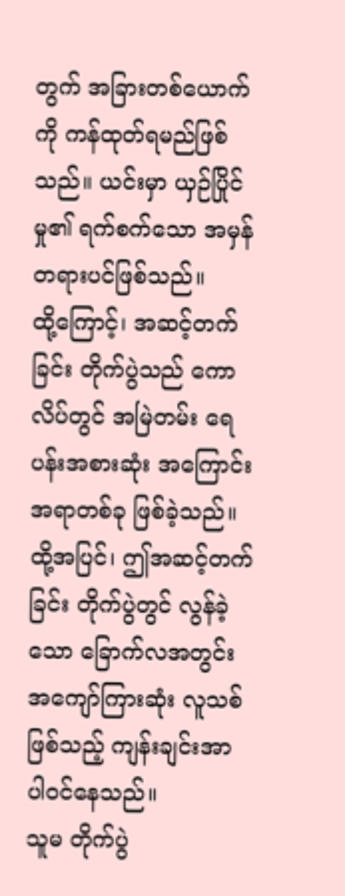တွက် အခြားတစ်ယောက်ကို ကန်ထုတ်ရမည်ဖြစ်သည်။ ယင်းမှာ ယှဉ်ပြိုင်မှု၏ ရက်စက်သော အမှန်တရားပင်ဖြစ်သည်။
ထို့ကြောင့်၊ အဆင့်တက်ခြင်း တိုက်ပွဲသည် ကောလိပ်တွင် အမြဲတမ်း ရေပန်းအစားဆုံး အကြောင်းအရာတစ်ခု ဖြစ်ခဲ့သည်။
ထို့အပြင်၊ ဤအဆင့်တက်ခြင်း တိုက်ပွဲတွင် လွန်ခဲ့သော ခြောက်လအတွင်း အကျော်ကြားဆုံး လူသစ်ဖြစ်သည့် ကျန်းချင်းအာ ပါဝင်နေသည်။
သူမ တိုက်ပွဲ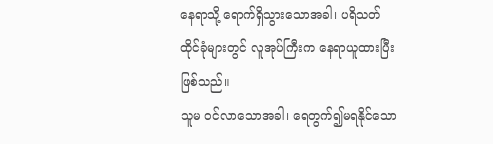နေရာသို့ ရောက်ရှိသွားသောအခါ၊ ပရိသတ်ထိုင်ခုံများတွင် လူအုပ်ကြီးက နေရာယူထားပြီးဖြစ်သည်။
သူမ ဝင်လာသောအခါ၊ ရေတွက်၍မရနိုင်သော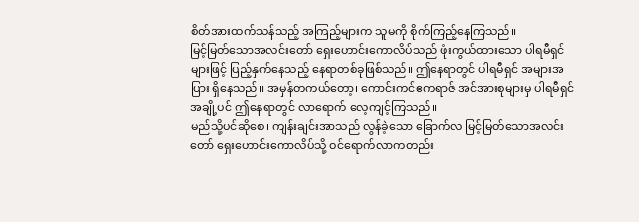စိတ်အားထက်သန်သည့် အကြည့်များက သူမကို စိုက်ကြည့်နေကြသည်။
မြင့်မြတ်သောအလင်းတော် ရှေးဟောင်းကောလိပ်သည် ဖုံးကွယ်ထားသော ပါရမီရှင်များဖြင့် ပြည့်နှက်နေသည့် နေရာတစ်ခုဖြစ်သည်။ ဤနေရာတွင် ပါရမီရှင် အများအပြား ရှိနေသည်။ အမှန်တကယ်တော့၊ ကောင်းကင်ဧကရာဇ် အင်အားစုများမှ ပါရမီရှင်အချို့ပင် ဤနေရာတွင် လာရောက် လေ့ကျင့်ကြသည်။
မည်သို့ပင်ဆိုစေ၊ ကျန်းချင်းအာသည် လွန်ခဲ့သော ခြောက်လ မြင့်မြတ်သောအလင်းတော် ရှေးဟောင်းကောလိပ်သို့ ဝင်ရောက်လာကတည်း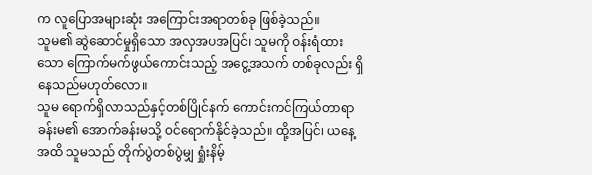က လူပြောအများဆုံး အကြောင်းအရာတစ်ခု ဖြစ်ခဲ့သည်။
သူမ၏ ဆွဲဆောင်မှုရှိသော အလှအပအပြင်၊ သူမကို ဝန်းရံထားသော ကြောက်မက်ဖွယ်ကောင်းသည့် အငွေ့အသက် တစ်ခုလည်း ရှိနေသည်မဟုတ်လော။
သူမ ရောက်ရှိလာသည်နှင့်တစ်ပြိုင်နက် ကောင်းကင်ကြယ်တာရာခန်းမ၏ အောက်ခန်းမသို့ ဝင်ရောက်နိုင်ခဲ့သည်။ ထို့အပြင်၊ ယနေ့အထိ သူမသည် တိုက်ပွဲတစ်ပွဲမျှ ရှုံးနိမ့်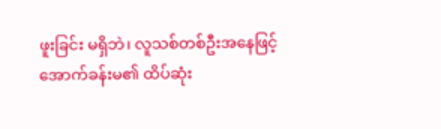ဖူးခြင်း မရှိဘဲ၊ လူသစ်တစ်ဦးအနေဖြင့် အောက်ခန်းမ၏ ထိပ်ဆုံး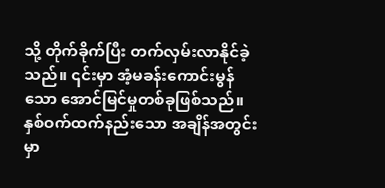သို့ တိုက်ခိုက်ပြီး တက်လှမ်းလာနိုင်ခဲ့သည်။ ၎င်းမှာ အံ့မခန်းကောင်းမွန်သော အောင်မြင်မှုတစ်ခုဖြစ်သည်။
နှစ်ဝက်ထက်နည်းသော အချိန်အတွင်းမှာ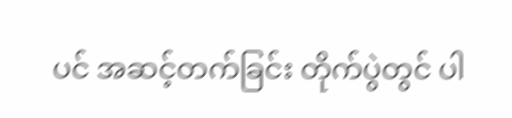ပင် အဆင့်တက်ခြင်း တိုက်ပွဲတွင် ပါ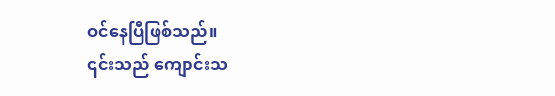ဝင်နေပြီဖြစ်သည်။
၎င်းသည် ကျောင်းသ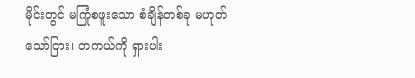မိုင်းတွင် မကြုံစဖူးသော စံချိန်တစ်ခု မဟုတ်သော်ငြား၊ တကယ်ကို ရှားပါး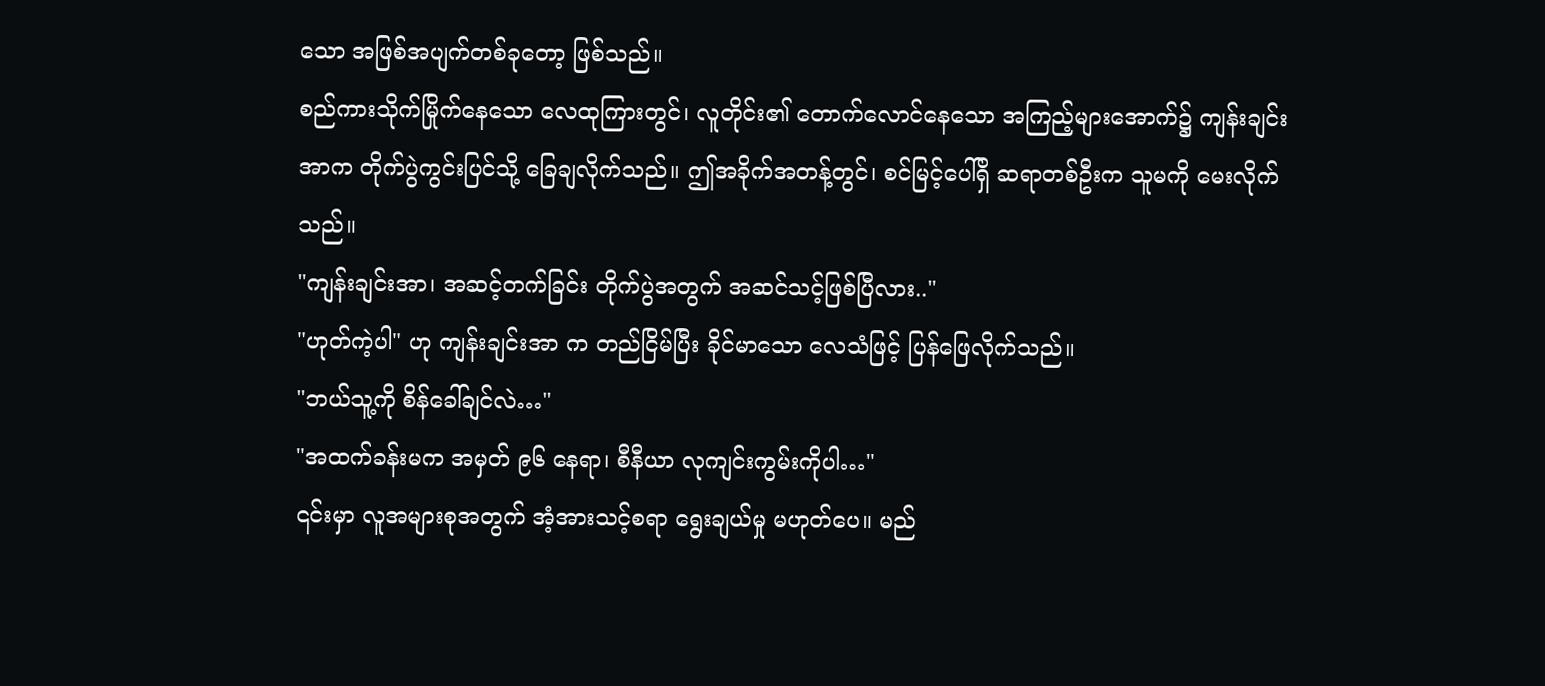သော အဖြစ်အပျက်တစ်ခုတော့ ဖြစ်သည်။
စည်ကားသိုက်မြိုက်နေသော လေထုကြားတွင်၊ လူတိုင်း၏ တောက်လောင်နေသော အကြည့်များအောက်၌ ကျန်းချင်းအာက တိုက်ပွဲကွင်းပြင်သို့ ခြေချလိုက်သည်။ ဤအခိုက်အတန့်တွင်၊ စင်မြင့်ပေါ်ရှိ ဆရာတစ်ဦးက သူမကို မေးလိုက်သည်။
"ကျန်းချင်းအာ၊ အဆင့်တက်ခြင်း တိုက်ပွဲအတွက် အဆင်သင့်ဖြစ်ပြီလား.."
"ဟုတ်ကဲ့ပါ" ဟု ကျန်းချင်းအာ က တည်ငြိမ်ပြီး ခိုင်မာသော လေသံဖြင့် ပြန်ဖြေလိုက်သည်။
"ဘယ်သူ့ကို စိန်ခေါ်ချင်လဲ…"
"အထက်ခန်းမက အမှတ် ၉၆ နေရာ၊ စီနီယာ လုကျင်းကွမ်းကိုပါ…"
၎င်းမှာ လူအများစုအတွက် အံ့အားသင့်စရာ ရွေးချယ်မှု မဟုတ်ပေ။ မည်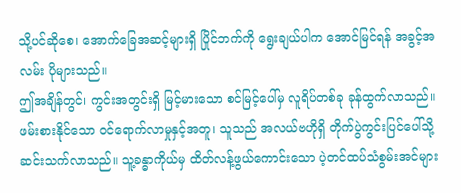သို့ပင်ဆိုစေ၊ အောက်ခြေအဆင့်များရှိ ပြိုင်ဘက်ကို ရွေးချယ်ပါက အောင်မြင်ရန် အခွင့်အလမ်း ပိုများသည်။
ဤအချိန်တွင်၊ ကွင်းအတွင်းရှိ မြင့်မားသော စင်မြင့်ပေါ်မှ လူရိပ်တစ်ခု ခုန်ထွက်လာသည်။ ဖမ်းစားနိုင်သော ဝင်ရောက်လာမှုနှင့်အတူ၊ သူသည် အလယ်ဗဟိုရှိ တိုက်ပွဲကွင်းပြင်ပေါ်သို့ ဆင်းသက်လာသည်။ သူ့ခန္ဓာကိုယ်မှ ထိတ်လန့်ဖွယ်ကောင်းသော ပဲ့တင်ထပ်သံစွမ်းအင်များ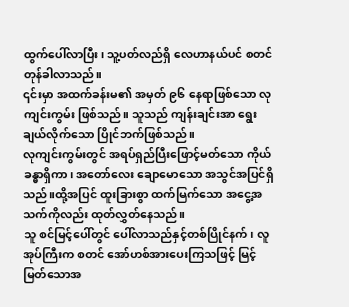ထွက်ပေါ်လာပြီး၊ သူ့ပတ်လည်ရှိ လေဟာနယ်ပင် စတင်တုန်ခါလာသည်။
၎င်းမှာ အထက်ခန်းမ၏ အမှတ် ၉၆ နေရာဖြစ်သော လုကျင်းကွမ်း ဖြစ်သည်။ သူသည် ကျန်းချင်းအာ ရွေးချယ်လိုက်သော ပြိုင်ဘက်ဖြစ်သည်။
လုကျင်းကွမ်းတွင် အရပ်ရှည်ပြီးဖြောင့်မတ်သော ကိုယ်ခန္ဓာရှိကာ၊ အတော်လေး ချောမောသော အသွင်အပြင်ရှိသည်။ထို့အပြင် ထူးခြားစွာ ထက်မြက်သော အငွေ့အသက်ကိုလည်း ထုတ်လွှတ်နေသည်။
သူ စင်မြင့်ပေါ်တွင် ပေါ်လာသည်နှင့်တစ်ပြိုင်နက်၊ လူအုပ်ကြီးက စတင် အော်ဟစ်အားပေးကြသဖြင့် မြင့်မြတ်သောအ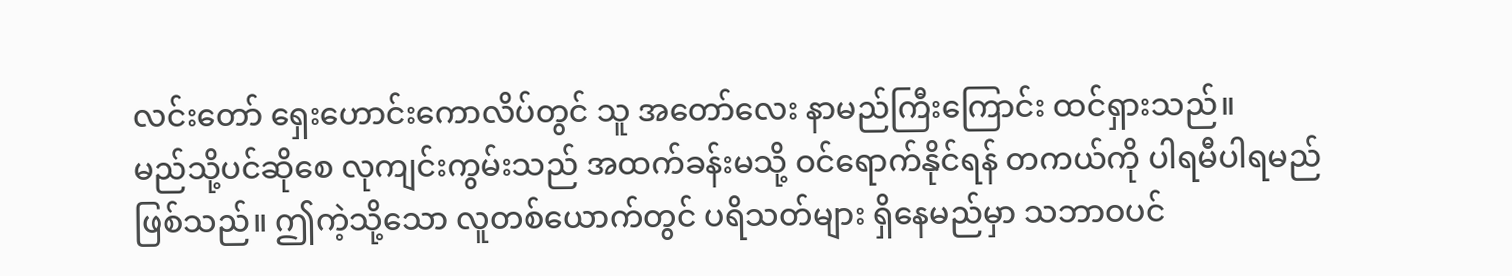လင်းတော် ရှေးဟောင်းကောလိပ်တွင် သူ အတော်လေး နာမည်ကြီးကြောင်း ထင်ရှားသည်။
မည်သို့ပင်ဆိုစေ လုကျင်းကွမ်းသည် အထက်ခန်းမသို့ ဝင်ရောက်နိုင်ရန် တကယ်ကို ပါရမီပါရမည်ဖြစ်သည်။ ဤကဲ့သို့သော လူတစ်ယောက်တွင် ပရိသတ်များ ရှိနေမည်မှာ သဘာဝပင်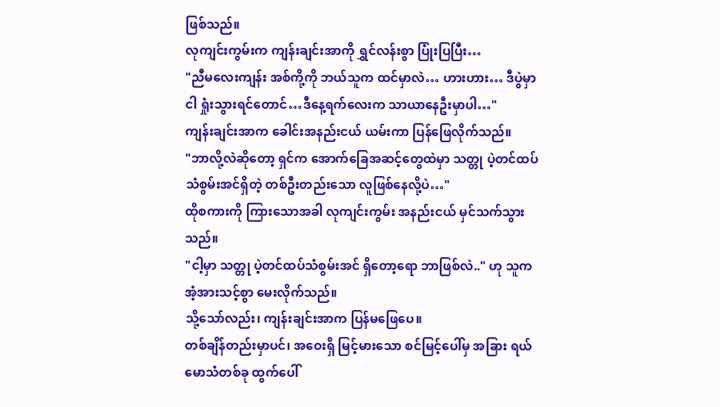ဖြစ်သည်။
လုကျင်းကွမ်းက ကျန်းချင်းအာကို ရွှင်လန်းစွာ ပြုံးပြပြီး…
"ညီမလေးကျန်း အစ်ကို့ကို ဘယ်သူက ထင်မှာလဲ… ဟားဟား… ဒီပွဲမှာ ငါ ရှုံးသွားရင်တောင်…ဒီနေ့ရက်လေးက သာယာနေဦးမှာပါ…"
ကျန်းချင်းအာက ခေါင်းအနည်းငယ် ယမ်းကာ ပြန်ဖြေလိုက်သည်။
"ဘာလို့လဲဆိုတော့ ရှင်က အောက်ခြေအဆင့်တွေထဲမှာ သတ္တု ပဲ့တင်ထပ်သံစွမ်းအင်ရှိတဲ့ တစ်ဦးတည်းသော လူဖြစ်နေလို့ပဲ…"
ထိုစကားကို ကြားသောအခါ လုကျင်းကွမ်း အနည်းငယ် မှင်သက်သွားသည်။
"ငါ့မှာ သတ္တု ပဲ့တင်ထပ်သံစွမ်းအင် ရှိတော့ရော ဘာဖြစ်လဲ.." ဟု သူက အံ့အားသင့်စွာ မေးလိုက်သည်။
သို့သော်လည်း၊ ကျန်းချင်းအာက ပြန်မဖြေပေ။
တစ်ချိန်တည်းမှာပင်၊ အဝေးရှိ မြင့်မားသော စင်မြင့်ပေါ်မှ အခြား ရယ်မောသံတစ်ခု ထွက်ပေါ်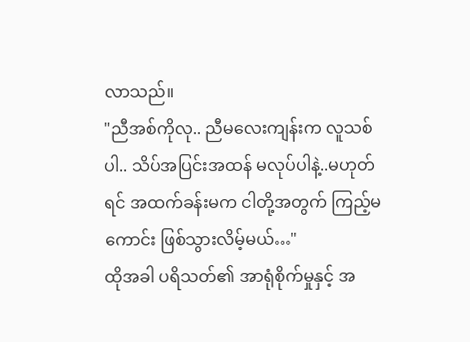လာသည်။
"ညီအစ်ကိုလု.. ညီမလေးကျန်းက လူသစ်ပါ.. သိပ်အပြင်းအထန် မလုပ်ပါနဲ့..မဟုတ်ရင် အထက်ခန်းမက ငါတို့အတွက် ကြည့်မကောင်း ဖြစ်သွားလိမ့်မယ်…"
ထိုအခါ ပရိသတ်၏ အာရုံစိုက်မှုနှင့် အ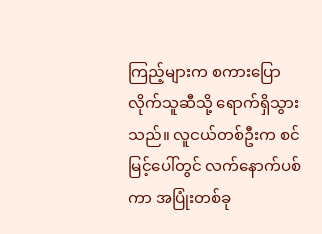ကြည့်များက စကားပြောလိုက်သူဆီသို့ ရောက်ရှိသွားသည်။ လူငယ်တစ်ဦးက စင်မြင့်ပေါ်တွင် လက်နောက်ပစ်ကာ အပြုံးတစ်ခု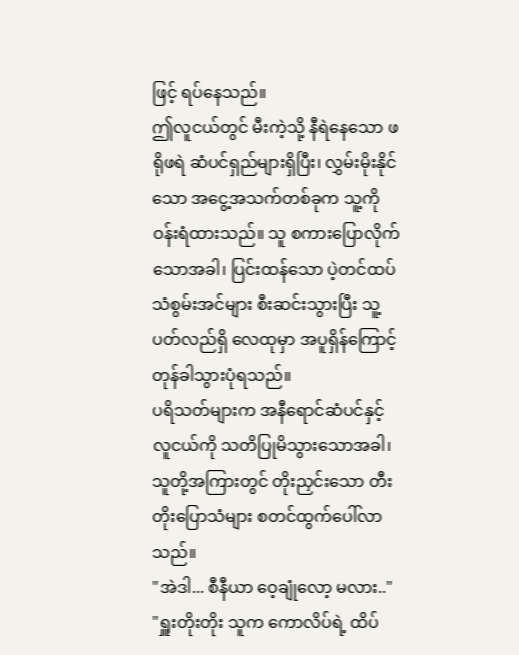ဖြင့် ရပ်နေသည်။
ဤလူငယ်တွင် မီးကဲ့သို့ နီရဲနေသော ဖရိုဖရဲ ဆံပင်ရှည်များရှိပြီး၊ လွှမ်းမိုးနိုင်သော အငွေ့အသက်တစ်ခုက သူ့ကို ဝန်းရံထားသည်။ သူ စကားပြောလိုက်သောအခါ၊ ပြင်းထန်သော ပဲ့တင်ထပ်သံစွမ်းအင်များ စီးဆင်းသွားပြီး သူ့ပတ်လည်ရှိ လေထုမှာ အပူရှိန်ကြောင့် တုန်ခါသွားပုံရသည်။
ပရိသတ်များက အနီရောင်ဆံပင်နှင့် လူငယ်ကို သတိပြုမိသွားသောအခါ၊ သူတို့အကြားတွင် တိုးညှင်းသော တီးတိုးပြောသံများ စတင်ထွက်ပေါ်လာသည်။
"အဲဒါ... စီနီယာ ဝေ့ချုံလော့ မလား.."
"ရှူးတိုးတိုး သူက ကောလိပ်ရဲ့ ထိပ်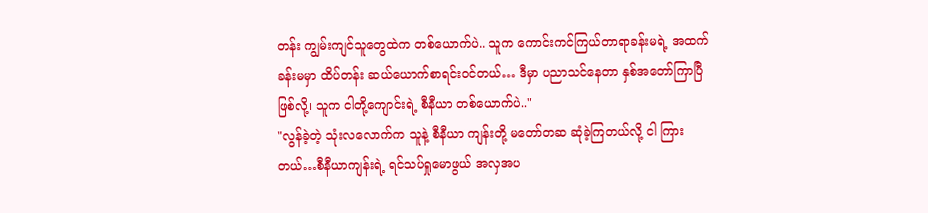တန်း ကျွမ်းကျင်သူတွေထဲက တစ်ယောက်ပဲ.. သူက ကောင်းကင်ကြယ်တာရာခန်းမရဲ့ အထက်ခန်းမမှာ ထိပ်တန်း ဆယ်ယောက်စာရင်းဝင်တယ်… ဒီမှာ ပညာသင်နေတာ နှစ်အတော်ကြာပြီဖြစ်လို့၊ သူက ငါတို့ကျောင်းရဲ့ စီနီယာ တစ်ယောက်ပဲ.."
"လွန်ခဲ့တဲ့ သုံးလလောက်က သူနဲ့ စီနီယာ ကျန်းတို့ မတော်တဆ ဆုံခဲ့ကြတယ်လို့ ငါ ကြားတယ်…စီနီယာကျန်းရဲ့ ရင်သပ်ရှုမောဖွယ် အလှအပ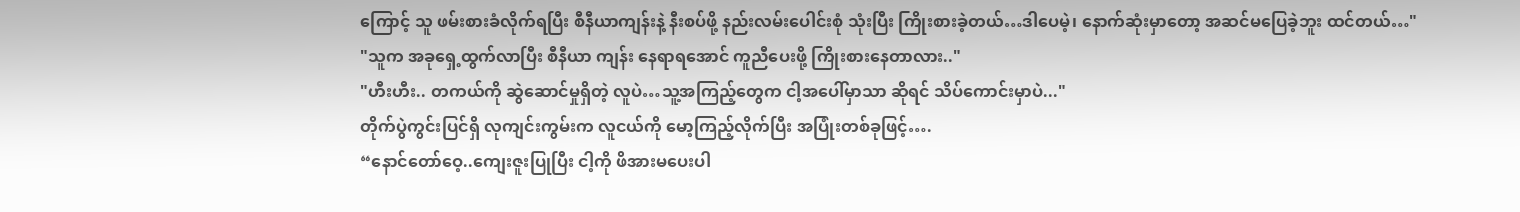ကြောင့် သူ ဖမ်းစားခံလိုက်ရပြီး စီနီယာကျန်းနဲ့ နီးစပ်ဖို့ နည်းလမ်းပေါင်းစုံ သုံးပြီး ကြိုးစားခဲ့တယ်…ဒါပေမဲ့၊ နောက်ဆုံးမှာတော့ အဆင်မပြေခဲ့ဘူး ထင်တယ်…"
"သူက အခုရှေ့ထွက်လာပြီး စီနီယာ ကျန်း နေရာရအောင် ကူညီပေးဖို့ ကြိုးစားနေတာလား.."
"ဟီးဟီး.. တကယ်ကို ဆွဲဆောင်မှုရှိတဲ့ လူပဲ…သူ့အကြည့်တွေက ငါ့အပေါ်မှာသာ ဆိုရင် သိပ်ကောင်းမှာပဲ..."
တိုက်ပွဲကွင်းပြင်ရှိ လုကျင်းကွမ်းက လူငယ်ကို မော့ကြည့်လိုက်ပြီး အပြုံးတစ်ခုဖြင့်….
“နောင်တော်ဝေ့..ကျေးဇူးပြုပြီး ငါ့ကို ဖိအားမပေးပါ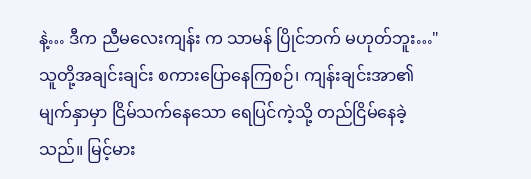နဲ့… ဒီက ညီမလေးကျန်း က သာမန် ပြိုင်ဘက် မဟုတ်ဘူး…"
သူတို့အချင်းချင်း စကားပြောနေကြစဉ်၊ ကျန်းချင်းအာ၏ မျက်နှာမှာ ငြိမ်သက်နေသော ရေပြင်ကဲ့သို့ တည်ငြိမ်နေခဲ့သည်။ မြင့်မား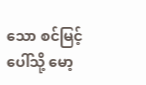သော စင်မြင့်ပေါ်သို့ မော့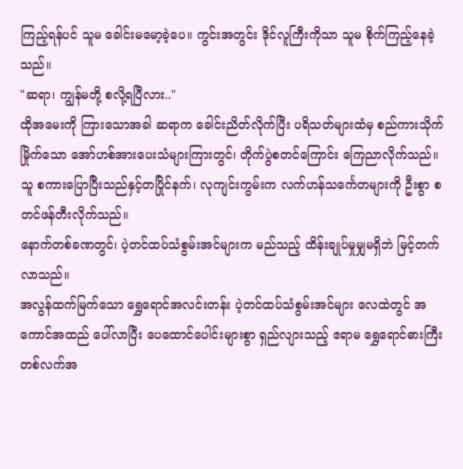ကြည့်ရန်ပင် သူမ ခေါင်းမမော့ခဲ့ပေ။ ကွင်းအတွင်း ဒိုင်လူကြီးကိုသာ သူမ စိုက်ကြည့်နေခဲ့သည်။
"ဆရာ၊ ကျွန်မတို့ စလို့ရပြီလား.."
ထိုအမေးကို ကြားသောအခါ ဆရာက ခေါင်းညိတ်လိုက်ပြီး ပရိသတ်များထံမှ စည်ကားသိုက်မြိုက်သော အော်ဟစ်အားပေးသံများကြားတွင်၊ တိုက်ပွဲစတင်ကြောင်း ကြေညာလိုက်သည်။
သူ စကားပြောပြီးသည်နှင့်တပြိုင်နက်၊ လုကျင်းကွမ်းက လက်ဟန်သင်္ကေတများကို ဦးစွာ စတင်ဖန်တီးလိုက်သည်။
နောက်တစ်ခဏတွင်၊ ပဲ့တင်ထပ်သံစွမ်းအင်များက မည်သည့် ထိန်းချုပ်မှုမျှမရှိဘဲ မြင့်တက်လာသည်။
အလွန်ထက်မြက်သော ရွှေရောင်အလင်းတန်း ပဲ့တင်ထပ်သံစွမ်းအင်များ လေထဲတွင် အကောင်အထည် ပေါ်လာပြီး ပေထောင်ပေါင်းများစွာ ရှည်လျားသည့် ဧရာမ ရွှေရောင်ဓားကြီး တစ်လက်အ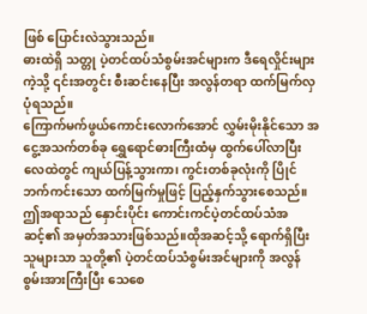ဖြစ် ပြောင်းလဲသွားသည်။
ဓားထဲရှိ သတ္တု ပဲ့တင်ထပ်သံစွမ်းအင်များက ဒီရေလှိုင်းများကဲ့သို့ ၎င်းအတွင်း စီးဆင်းနေပြီး အလွန်တရာ ထက်မြက်လှပုံရသည်။
ကြောက်မက်ဖွယ်ကောင်းလောက်အောင် လွှမ်းမိုးနိုင်သော အငွေ့အသက်တစ်ခု ရွှေရောင်ဓားကြီးထံမှ ထွက်ပေါ်လာပြီး လေထဲတွင် ကျယ်ပြန့်သွားကာ၊ ကွင်းတစ်ခုလုံးကို ပြိုင်ဘက်ကင်းသော ထက်မြက်မှုဖြင့် ပြည့်နှက်သွားစေသည်။
ဤအရာသည် နှောင်းပိုင်း ကောင်းကင်ပဲ့တင်ထပ်သံအဆင့်၏ အမှတ်အသားဖြစ်သည်။ထိုအဆင့်သို့ ရောက်ရှိပြီးသူများသာ သူတို့၏ ပဲ့တင်ထပ်သံစွမ်းအင်များကို အလွန်စွမ်းအားကြီးပြီး သေစေ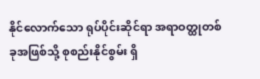နိုင်လောက်သော ရုပ်ပိုင်းဆိုင်ရာ အရာဝတ္ထုတစ်ခုအဖြစ်သို့ စုစည်းနိုင်စွမ်း ရှိ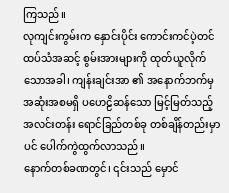ကြသည်။
လုကျင်းကွမ်းက နှောင်းပိုင်း ကောင်းကင်ပဲ့တင်ထပ်သံအဆင့် စွမ်းအားများကို ထုတ်ယူလိုက်သောအခါ၊ ကျန်းချင်းအာ ၏ အနောက်ဘက်မှ အဆုံးအစမရှိ ပဟေဠိဆန်သော မြင့်မြတ်သည့် အလင်းတန်း ရောင်ခြည်တစ်ခု တစ်ချိန်တည်းမှာပင် ပေါက်ကွဲထွက်လာသည်။
နောက်တစ်ခဏတွင်၊ ၎င်းသည် မှောင်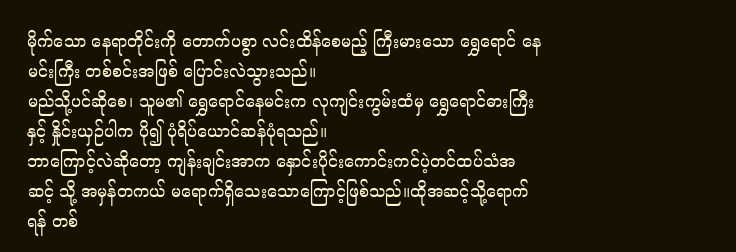မိုက်သော နေရာတိုင်းကို တောက်ပစွာ လင်းထိန်စေမည့် ကြီးမားသော ရွှေရောင် နေမင်းကြီး တစ်စင်းအဖြစ် ပြောင်းလဲသွားသည်။
မည်သို့ပင်ဆိုစေ၊ သူမ၏ ရွှေရောင်နေမင်းက လုကျင်းကွမ်းထံမှ ရွှေရောင်ဓားကြီးနှင့် နှိုင်းယှဉ်ပါက ပို၍ ပုံရိပ်ယောင်ဆန်ပုံရသည်။
ဘာကြောင့်လဲဆိုတော့ ကျန်းချင်းအာက နှောင်းပိုင်းကောင်းကင်ပဲ့တင်ထပ်သံအဆင့် သို့ အမှန်တကယ် မရောက်ရှိသေးသောကြောင့်ဖြစ်သည်။ထိုအဆင့်သို့ရောက်ရန် တစ်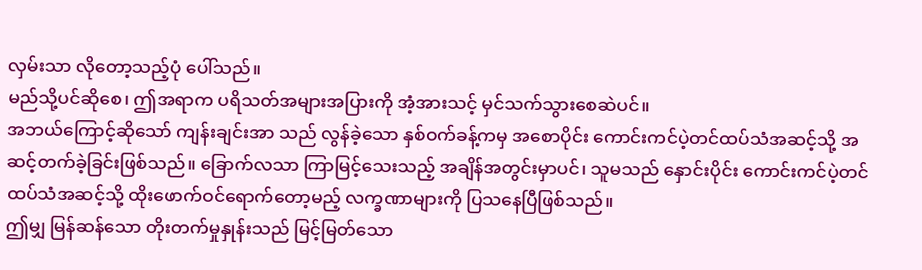လှမ်းသာ လိုတော့သည့်ပုံ ပေါ်သည်။
မည်သို့ပင်ဆိုစေ၊ ဤအရာက ပရိသတ်အများအပြားကို အံ့အားသင့် မှင်သက်သွားစေဆဲပင်။
အဘယ်ကြောင့်ဆိုသော် ကျန်းချင်းအာ သည် လွန်ခဲ့သော နှစ်ဝက်ခန့်ကမှ အစောပိုင်း ကောင်းကင်ပဲ့တင်ထပ်သံအဆင့်သို့ အဆင့်တက်ခဲ့ခြင်းဖြစ်သည်။ ခြောက်လသာ ကြာမြင့်သေးသည့် အချိန်အတွင်းမှာပင်၊ သူမသည် နှောင်းပိုင်း ကောင်းကင်ပဲ့တင်ထပ်သံအဆင့်သို့ ထိုးဖောက်ဝင်ရောက်တော့မည့် လက္ခဏာများကို ပြသနေပြီဖြစ်သည်။
ဤမျှ မြန်ဆန်သော တိုးတက်မှုနှုန်းသည် မြင့်မြတ်သော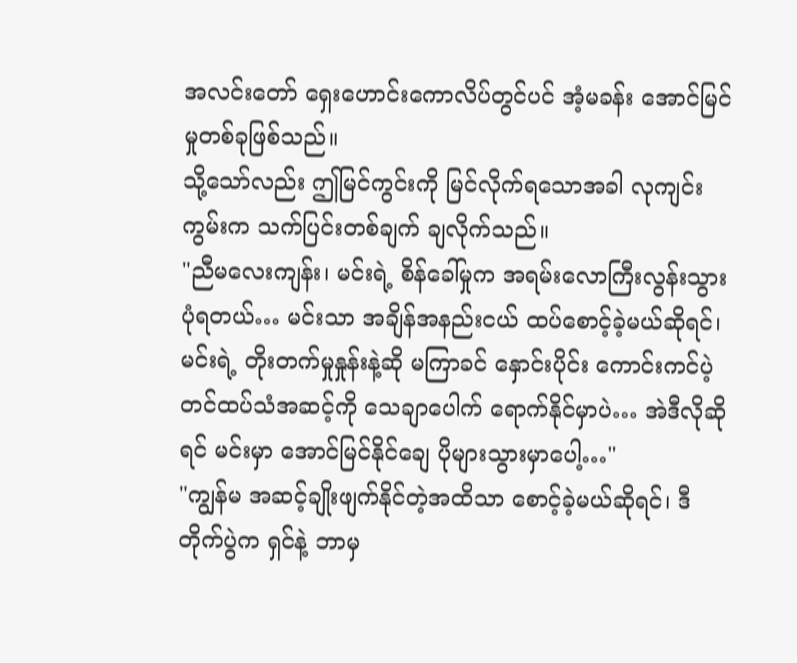အလင်းတော် ရှေးဟောင်းကောလိပ်တွင်ပင် အံ့မခန်း အောင်မြင်မှုတစ်ခုဖြစ်သည်။
သို့သော်လည်း ဤမြင်ကွင်းကို မြင်လိုက်ရသောအခါ လုကျင်းကွမ်းက သက်ပြင်းတစ်ချက် ချလိုက်သည်။
"ညီမလေးကျန်း၊ မင်းရဲ့ စိန်ခေါ်မှုက အရမ်းလောကြီးလွန်းသွားပုံရတယ်… မင်းသာ အချိန်အနည်းငယ် ထပ်စောင့်ခဲ့မယ်ဆိုရင်၊ မင်းရဲ့ တိုးတက်မှုနှုန်းနဲ့ဆို မကြာခင် နှောင်းပိုင်း ကောင်းကင်ပဲ့တင်ထပ်သံအဆင့်ကို သေချာပေါက် ရောက်နိုင်မှာပဲ… အဲဒီလိုဆိုရင် မင်းမှာ အောင်မြင်နိုင်ချေ ပိုများသွားမှာပေါ့…"
"ကျွန်မ အဆင့်ချိုးဖျက်နိုင်တဲ့အထိသာ စောင့်ခဲ့မယ်ဆိုရင်၊ ဒီတိုက်ပွဲက ရှင်နဲ့ ဘာမှ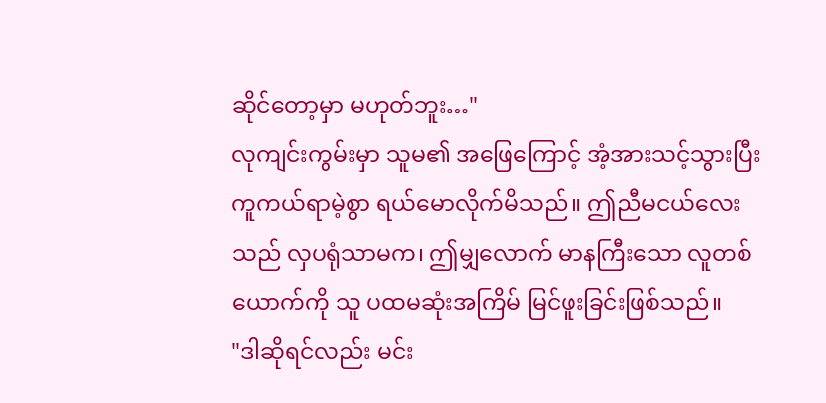ဆိုင်တော့မှာ မဟုတ်ဘူး…"
လုကျင်းကွမ်းမှာ သူမ၏ အဖြေကြောင့် အံ့အားသင့်သွားပြီး ကူကယ်ရာမဲ့စွာ ရယ်မောလိုက်မိသည်။ ဤညီမငယ်လေးသည် လှပရုံသာမက၊ ဤမျှလောက် မာနကြီးသော လူတစ်ယောက်ကို သူ ပထမဆုံးအကြိမ် မြင်ဖူးခြင်းဖြစ်သည်။
"ဒါဆိုရင်လည်း မင်း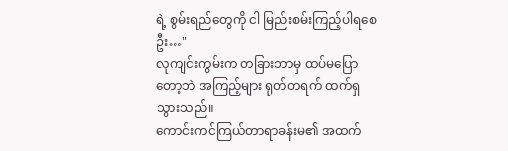ရဲ့ စွမ်းရည်တွေကို ငါ မြည်းစမ်းကြည့်ပါရစေဦး…"
လုကျင်းကွမ်းက တခြားဘာမှ ထပ်မပြောတော့ဘဲ အကြည့်များ ရုတ်တရက် ထက်ရှသွားသည်။
ကောင်းကင်ကြယ်တာရာခန်းမ၏ အထက်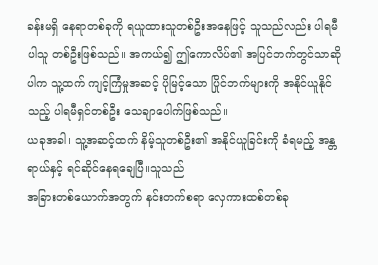ခန်းမရှိ နေရာတစ်ခုကို ရယူထားသူတစ်ဦးအနေဖြင့် သူသည်လည်း ပါရမီပါသူ တစ်ဦးဖြစ်သည်။ အကယ်၍ ဤကောလိပ်၏ အပြင်ဘက်တွင်သာဆိုပါက သူ့ထက် ကျင့်ကြံမှုအဆင့် ပိုမြင့်သော ပြိုင်ဘက်များကို အနိုင်ယူနိုင်သည့် ပါရမီရှင်တစ်ဦး သေချာပေါက်ဖြစ်သည်။
ယခုအခါ၊ သူ့အဆင့်ထက် နိမ့်သူတစ်ဦး၏ အနိုင်ယူခြင်းကို ခံရမည့် အန္တရာယ်နှင့် ရင်ဆိုင်နေရချေပြီ။သူသည်
အခြားတစ်ယောက်အတွက် နင်းတက်စရာ လှေကားထစ်တစ်ခု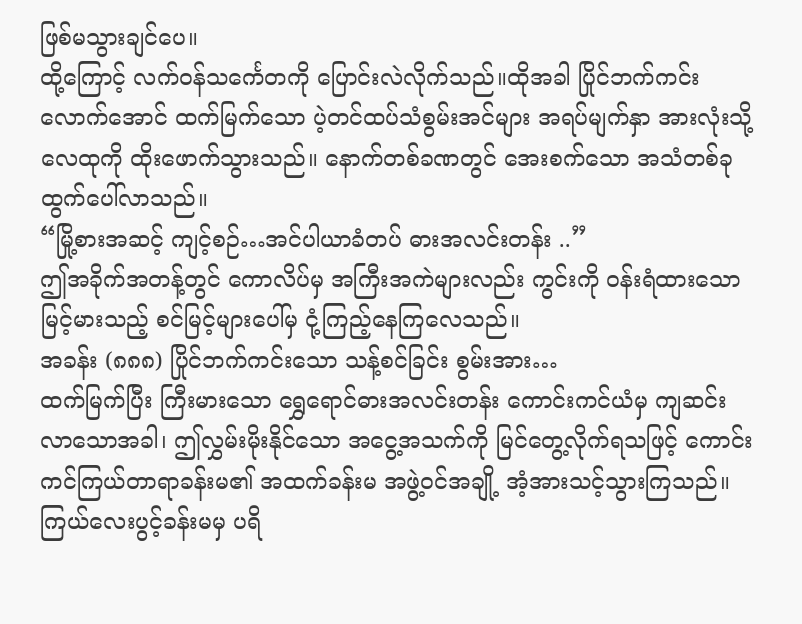ဖြစ်မသွားချင်ပေ။
ထို့ကြောင့် လက်ဝန်သင်္ကေတကို ပြောင်းလဲလိုက်သည်။ထိုအခါ ပြိုင်ဘက်ကင်းလောက်အောင် ထက်မြက်သော ပဲ့တင်ထပ်သံစွမ်းအင်များ အရပ်မျက်နှာ အားလုံးသို့ လေထုကို ထိုးဖောက်သွားသည်။ နောက်တစ်ခဏတွင် အေးစက်သော အသံတစ်ခု ထွက်ပေါ်လာသည်။
“မြို့စားအဆင့် ကျင့်စဉ်…အင်ပါယာခံတပ် ဓားအလင်းတန်း ..”
ဤအခိုက်အတန့်တွင် ကောလိပ်မှ အကြီးအကဲများလည်း ကွင်းကို ဝန်းရံထားသော မြင့်မားသည့် စင်မြင့်များပေါ်မှ ငုံ့ကြည့်နေကြလေသည်။
အခန်း (၈၈၈) ပြိုင်ဘက်ကင်းသော သန့်စင်ခြင်း စွမ်းအား…
ထက်မြက်ပြီး ကြီးမားသော ရွှေရောင်ဓားအလင်းတန်း ကောင်းကင်ယံမှ ကျဆင်းလာသောအခါ၊ ဤလွှမ်းမိုးနိုင်သော အငွေ့အသက်ကို မြင်တွေ့လိုက်ရသဖြင့် ကောင်းကင်ကြယ်တာရာခန်းမ၏ အထက်ခန်းမ အဖွဲ့ဝင်အချို့ အံ့အားသင့်သွားကြသည်။
ကြယ်လေးပွင့်ခန်းမမှ ပရိ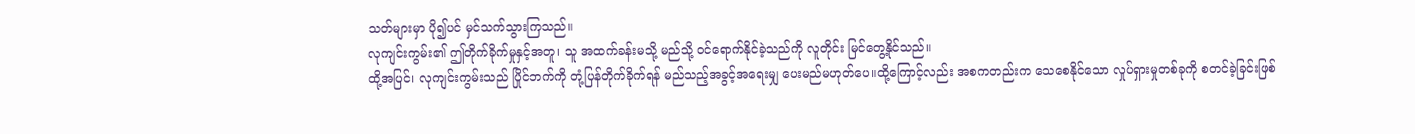သတ်များမှာ ပို၍ပင် မှင်သက်သွားကြသည်။
လုကျင်းကွမ်း၏ ဤတိုက်ခိုက်မှုနှင့်အတူ၊ သူ အထက်ခန်းမသို့ မည်သို့ ဝင်ရောက်နိုင်ခဲ့သည်ကို လူတိုင်း မြင်တွေ့နိုင်သည်။
ထို့အပြင်၊ လုကျင်းကွမ်းသည် ပြိုင်ဘက်ကို တုံ့ပြန်တိုက်ခိုက်ရန် မည်သည့်အခွင့်အရေးမျှ ပေးမည်မဟုတ်ပေ။ထို့ကြောင့်လည်း အစကတည်းက သေစေနိုင်သော လှုပ်ရှားမှုတစ်ခုကို စတင်ခဲ့ခြင်းဖြစ်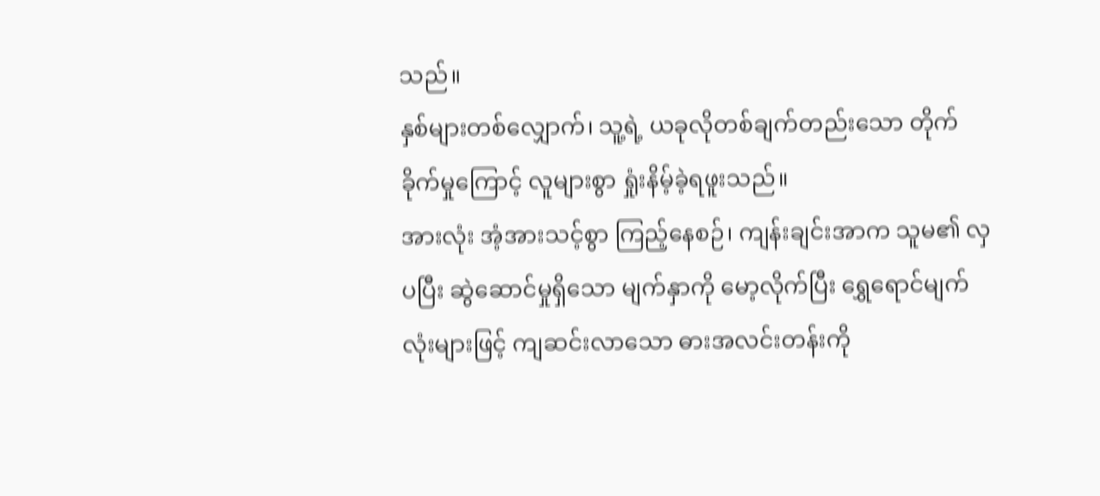သည်။
နှစ်များတစ်လျှောက်၊ သူ့ရဲ့ ယခုလိုတစ်ချက်တည်းသော တိုက်ခိုက်မှုကြောင့် လူများစွာ ရှုံးနိမ့်ခဲ့ရဖူးသည်။
အားလုံး အံ့အားသင့်စွာ ကြည့်နေစဉ်၊ ကျန်းချင်းအာက သူမ၏ လှပပြီး ဆွဲဆောင်မှုရှိသော မျက်နှာကို မော့လိုက်ပြီး ရွှေရောင်မျက်လုံးများဖြင့် ကျဆင်းလာသော ဓားအလင်းတန်းကို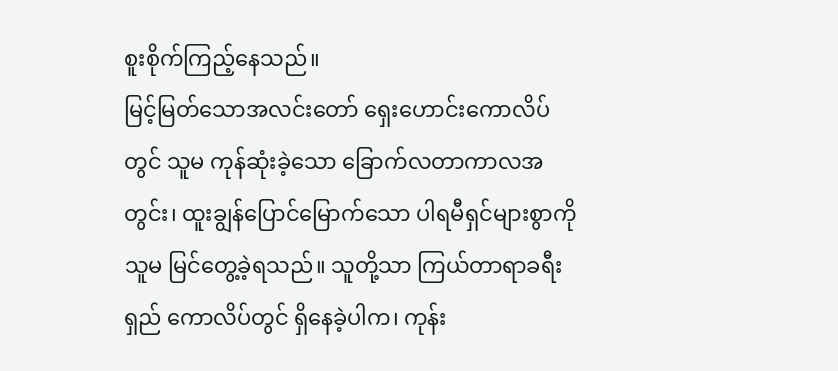စူးစိုက်ကြည့်နေသည်။
မြင့်မြတ်သောအလင်းတော် ရှေးဟောင်းကောလိပ်တွင် သူမ ကုန်ဆုံးခဲ့သော ခြောက်လတာကာလအတွင်း၊ ထူးချွန်ပြောင်မြောက်သော ပါရမီရှင်များစွာကို သူမ မြင်တွေ့ခဲ့ရသည်။ သူတို့သာ ကြယ်တာရာခရီးရှည် ကောလိပ်တွင် ရှိနေခဲ့ပါက၊ ကုန်း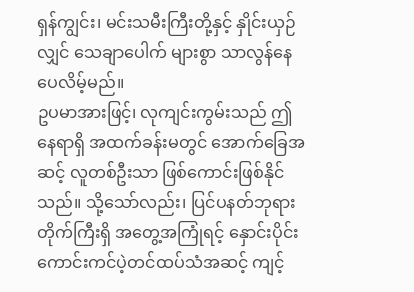ရှန်ကျွင်း၊ မင်းသမီးကြီးတို့နှင့် နှိုင်းယှဉ်လျှင် သေချာပေါက် များစွာ သာလွန်နေပေလိမ့်မည်။
ဥပမာအားဖြင့်၊ လုကျင်းကွမ်းသည် ဤနေရာရှိ အထက်ခန်းမတွင် အောက်ခြေအဆင့် လူတစ်ဦးသာ ဖြစ်ကောင်းဖြစ်နိုင်သည်။ သို့သော်လည်း၊ ပြင်ပနတ်ဘုရားတိုက်ကြီးရှိ အတွေ့အကြုံရင့် နှောင်းပိုင်း ကောင်းကင်ပဲ့တင်ထပ်သံအဆင့် ကျင့်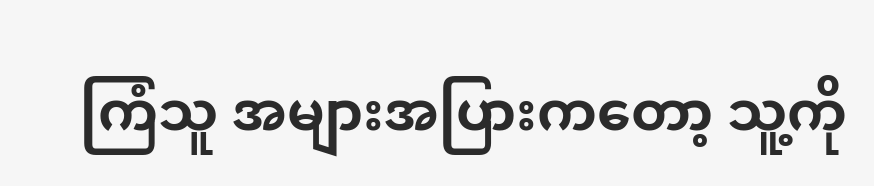ကြံသူ အများအပြားကတော့ သူ့ကို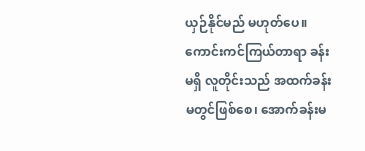ယှဉ်နိုင်မည် မဟုတ်ပေ။
ကောင်းကင်ကြယ်တာရာ ခန်းမရှိ လူတိုင်းသည် အထက်ခန်းမတွင်ဖြစ်စေ၊ အောက်ခန်းမ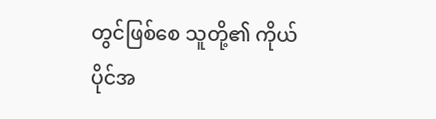တွင်ဖြစ်စေ သူတို့၏ ကိုယ်ပိုင်အ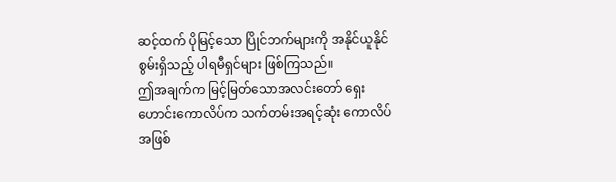ဆင့်ထက် ပိုမြင့်သော ပြိုင်ဘက်များကို အနိုင်ယူနိုင်စွမ်းရှိသည့် ပါရမီရှင်များ ဖြစ်ကြသည်။
ဤအချက်က မြင့်မြတ်သောအလင်းတော် ရှေးဟောင်းကောလိပ်က သက်တမ်းအရင့်ဆုံး ကောလိပ်အဖြစ်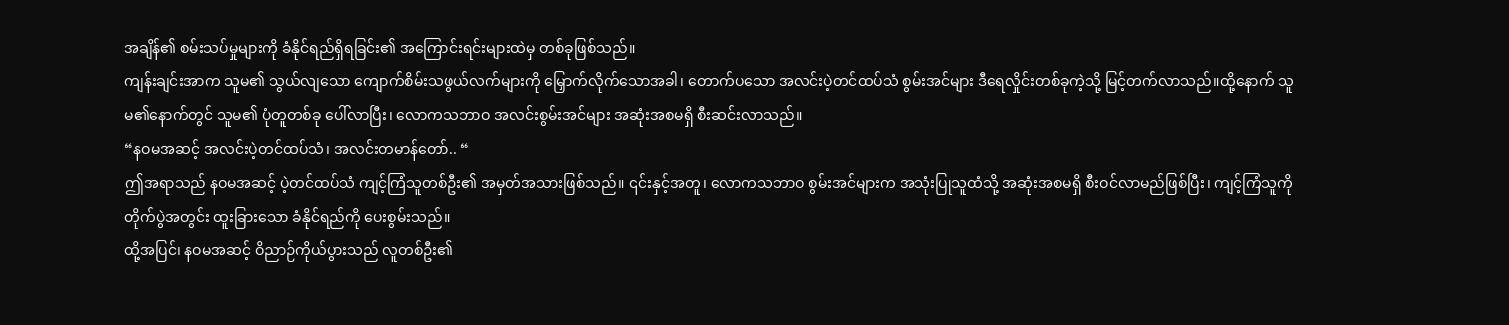အချိန်၏ စမ်းသပ်မှုများကို ခံနိုင်ရည်ရှိရခြင်း၏ အကြောင်းရင်းများထဲမှ တစ်ခုဖြစ်သည်။
ကျန်းချင်းအာက သူမ၏ သွယ်လျသော ကျောက်စိမ်းသဖွယ်လက်များကို မြှောက်လိုက်သောအခါ၊ တောက်ပသော အလင်းပဲ့တင်ထပ်သံ စွမ်းအင်များ ဒီရေလှိုင်းတစ်ခုကဲ့သို့ မြင့်တက်လာသည်။ထို့နောက် သူမ၏နောက်တွင် သူမ၏ ပုံတူတစ်ခု ပေါ်လာပြီး၊ လောကသဘာဝ အလင်းစွမ်းအင်များ အဆုံးအစမရှိ စီးဆင်းလာသည်။
“နဝမအဆင့် အလင်းပဲ့တင်ထပ်သံ၊ အလင်းတမာန်တော်.. “
ဤအရာသည် နဝမအဆင့် ပဲ့တင်ထပ်သံ ကျင့်ကြံသူတစ်ဦး၏ အမှတ်အသားဖြစ်သည်။ ၎င်းနှင့်အတူ၊ လောကသဘာဝ စွမ်းအင်များက အသုံးပြုသူထံသို့ အဆုံးအစမရှိ စီးဝင်လာမည်ဖြစ်ပြီး၊ ကျင့်ကြံသူကို တိုက်ပွဲအတွင်း ထူးခြားသော ခံနိုင်ရည်ကို ပေးစွမ်းသည်။
ထို့အပြင်၊ နဝမအဆင့် ဝိညာဉ်ကိုယ်ပွားသည် လူတစ်ဦး၏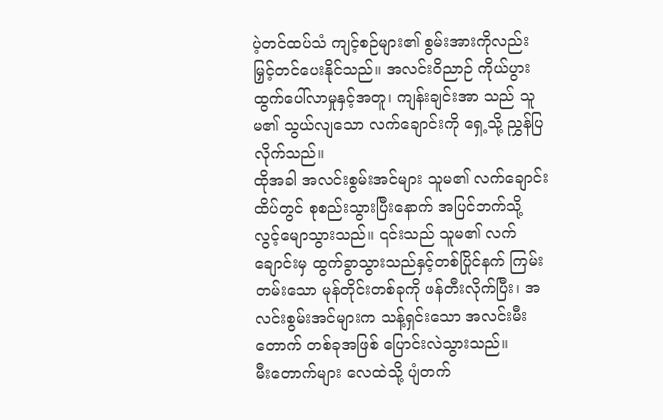ပဲ့တင်ထပ်သံ ကျင့်စဉ်များ၏ စွမ်းအားကိုလည်း မြှင့်တင်ပေးနိုင်သည်။ အလင်းဝိညာဉ် ကိုယ်ပွား ထွက်ပေါ်လာမှုနှင့်အတူ၊ ကျန်းချင်းအာ သည် သူမ၏ သွယ်လျသော လက်ချောင်းကို ရှေ့သို့ ညွှန်ပြလိုက်သည်။
ထိုအခါ အလင်းစွမ်းအင်များ သူမ၏ လက်ချောင်းထိပ်တွင် စုစည်းသွားပြီးနောက် အပြင်ဘက်သို့ လွင့်မျောသွားသည်။ ၎င်းသည် သူမ၏ လက်ချောင်းမှ ထွက်ခွာသွားသည်နှင့်တစ်ပြိုင်နက် ကြမ်းတမ်းသော မုန်တိုင်းတစ်ခုကို ဖန်တီးလိုက်ပြီး၊ အလင်းစွမ်းအင်များက သန့်ရှင်းသော အလင်းမီးတောက် တစ်ခုအဖြစ် ပြောင်းလဲသွားသည်။
မီးတောက်များ လေထဲသို့ ပျံတက်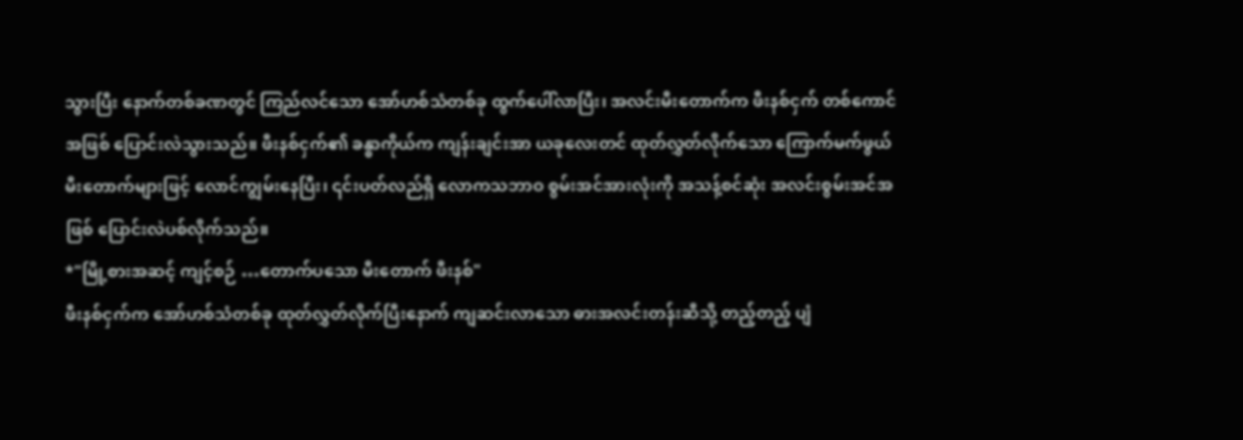သွားပြီး နောက်တစ်ခဏတွင် ကြည်လင်သော အော်ဟစ်သံတစ်ခု ထွက်ပေါ်လာပြီး၊ အလင်းမီးတောက်က ဖီးနစ်ငှက် တစ်ကောင်အဖြစ် ပြောင်းလဲသွားသည်။ ဖီးနစ်ငှက်၏ ခန္ဓာကိုယ်က ကျန်းချင်းအာ ယခုလေးတင် ထုတ်လွှတ်လိုက်သော ကြောက်မက်ဖွယ် မီးတောက်များဖြင့် လောင်ကျွမ်းနေပြီး၊ ၎င်းပတ်လည်ရှိ လောကသဘာဝ စွမ်းအင်အားလုံးကို အသန့်စင်ဆုံး အလင်းစွမ်းအင်အဖြစ် ပြောင်းလဲပစ်လိုက်သည်။
*"မြို့စားအဆင့် ကျင့်စဉ် …တောက်ပသော မီးတောက် ဖီးနစ်"
ဖီးနစ်ငှက်က အော်ဟစ်သံတစ်ခု ထုတ်လွှတ်လိုက်ပြီးနောက် ကျဆင်းလာသော ဓားအလင်းတန်းဆီသို့ တည့်တည့် ပျံ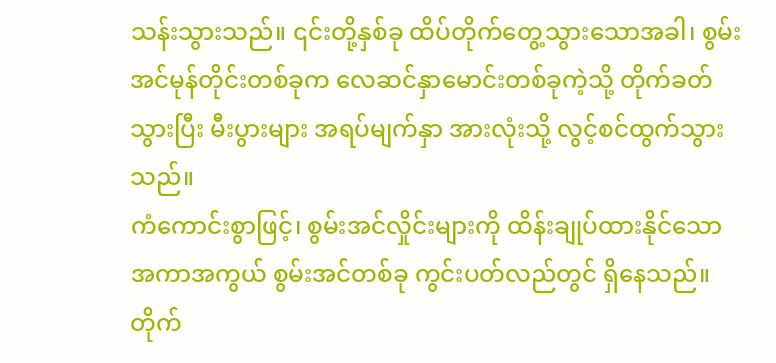သန်းသွားသည်။ ၎င်းတို့နှစ်ခု ထိပ်တိုက်တွေ့သွားသောအခါ၊ စွမ်းအင်မုန်တိုင်းတစ်ခုက လေဆင်နှာမောင်းတစ်ခုကဲ့သို့ တိုက်ခတ်သွားပြီး မီးပွားများ အရပ်မျက်နှာ အားလုံးသို့ လွင့်စင်ထွက်သွားသည်။
ကံကောင်းစွာဖြင့်၊ စွမ်းအင်လှိုင်းများကို ထိန်းချုပ်ထားနိုင်သော အကာအကွယ် စွမ်းအင်တစ်ခု ကွင်းပတ်လည်တွင် ရှိနေသည်။ တိုက်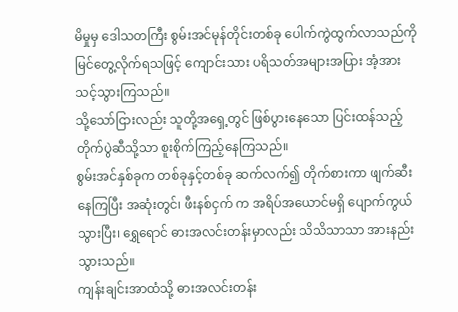မိမှုမှ ဒေါသတကြီး စွမ်းအင်မုန်တိုင်းတစ်ခု ပေါက်ကွဲထွက်လာသည်ကို မြင်တွေ့လိုက်ရသဖြင့် ကျောင်းသား ပရိသတ်အများအပြား အံ့အားသင့်သွားကြသည်။
သို့သော်ငြားလည်း သူတို့အရှေ့တွင် ဖြစ်ပွားနေသော ပြင်းထန်သည့် တိုက်ပွဲဆီသို့သာ စူးစိုက်ကြည့်နေကြသည်။
စွမ်းအင်နှစ်ခုက တစ်ခုနှင့်တစ်ခု ဆက်လက်၍ တိုက်စားကာ ဖျက်ဆီးနေကြပြီး အဆုံးတွင်၊ ဖီးနစ်ငှက် က အရိပ်အယောင်မရှိ ပျောက်ကွယ်သွားပြီး၊ ရွှေရောင် ဓားအလင်းတန်းမှာလည်း သိသိသာသာ အားနည်းသွားသည်။
ကျန်းချင်းအာထံသို့ ဓားအလင်းတန်း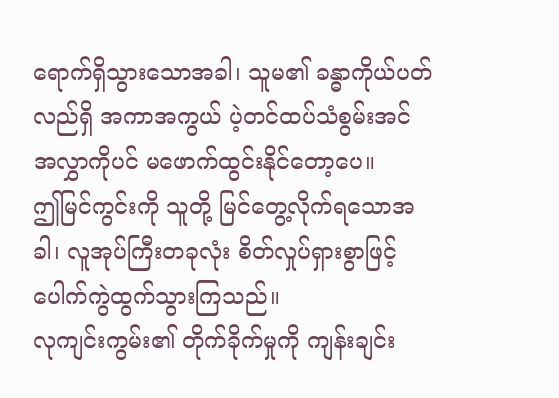ရောက်ရှိသွားသောအခါ၊ သူမ၏ ခန္ဓာကိုယ်ပတ်လည်ရှိ အကာအကွယ် ပဲ့တင်ထပ်သံစွမ်းအင် အလွှာကိုပင် မဖောက်ထွင်းနိုင်တော့ပေ။
ဤမြင်ကွင်းကို သူတို့ မြင်တွေ့လိုက်ရသောအခါ၊ လူအုပ်ကြီးတခုလုံး စိတ်လှုပ်ရှားစွာဖြင့် ပေါက်ကွဲထွက်သွားကြသည်။
လုကျင်းကွမ်း၏ တိုက်ခိုက်မှုကို ကျန်းချင်း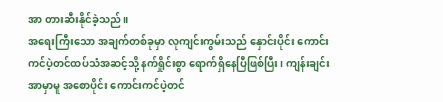အာ တားဆီးနိုင်ခဲ့သည်။
အရေးကြီးသော အချက်တစ်ခုမှာ လုကျင်းကွမ်းသည် နှောင်းပိုင်း ကောင်းကင်ပဲ့တင်ထပ်သံအဆင့်သို့ နက်ရှိုင်းစွာ ရောက်ရှိနေပြီဖြစ်ပြီး၊ ကျန်းချင်းအာမှာမူ အစောပိုင်း ကောင်းကင်ပဲ့တင်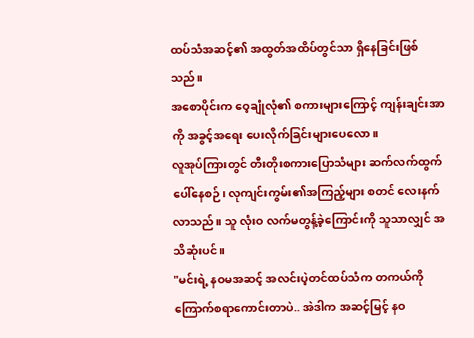ထပ်သံအဆင့်၏ အထွတ်အထိပ်တွင်သာ ရှိနေခြင်းဖြစ်သည်။
အစောပိုင်းက ဝေ့ချုံလုံ၏ စကားများကြောင့် ကျန်းချင်းအာကို အခွင့်အရေး ပေးလိုက်ခြင်းများပေလော။
လူအုပ်ကြားတွင် တီးတိုးစကားပြောသံများ ဆက်လက်ထွက်ပေါ်နေစဉ်၊ လုကျင်းကွမ်း၏အကြည့်များ စတင် လေးနက်လာသည်။ သူ လုံးဝ လက်မတွန့်ခဲ့ကြောင်းကို သူသာလျှင် အသိဆုံးပင်။
"မင်းရဲ့ နဝမအဆင့် အလင်းပဲ့တင်ထပ်သံက တကယ်ကို ကြောက်စရာကောင်းတာပဲ.. အဲဒါက အဆင့်မြင့် နဝ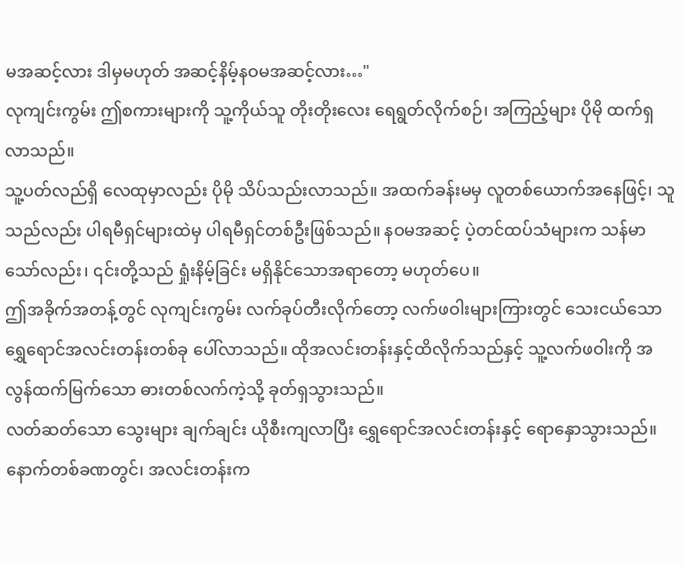မအဆင့်လား ဒါမှမဟုတ် အဆင့်နိမ့်နဝမအဆင့်လား…"
လုကျင်းကွမ်း ဤစကားများကို သူ့ကိုယ်သူ တိုးတိုးလေး ရေရွတ်လိုက်စဉ်၊ အကြည့်များ ပိုမို ထက်ရှလာသည်။
သူ့ပတ်လည်ရှိ လေထုမှာလည်း ပိုမို သိပ်သည်းလာသည်။ အထက်ခန်းမမှ လူတစ်ယောက်အနေဖြင့်၊ သူသည်လည်း ပါရမီရှင်များထဲမှ ပါရမီရှင်တစ်ဦးဖြစ်သည်။ နဝမအဆင့် ပဲ့တင်ထပ်သံများက သန်မာသော်လည်း၊ ၎င်းတို့သည် ရှုံးနိမ့်ခြင်း မရှိနိုင်သောအရာတော့ မဟုတ်ပေ။
ဤအခိုက်အတန့်တွင် လုကျင်းကွမ်း လက်ခုပ်တီးလိုက်တော့ လက်ဖဝါးများကြားတွင် သေးငယ်သော ရွှေရောင်အလင်းတန်းတစ်ခု ပေါ်လာသည်။ ထိုအလင်းတန်းနှင့်ထိလိုက်သည်နှင့် သူ့လက်ဖဝါးကို အလွန်ထက်မြက်သော ဓားတစ်လက်ကဲ့သို့ ခုတ်ရှသွားသည်။
လတ်ဆတ်သော သွေးများ ချက်ချင်း ယိုစီးကျလာပြီး ရွှေရောင်အလင်းတန်းနှင့် ရောနှောသွားသည်။ နောက်တစ်ခဏတွင်၊ အလင်းတန်းက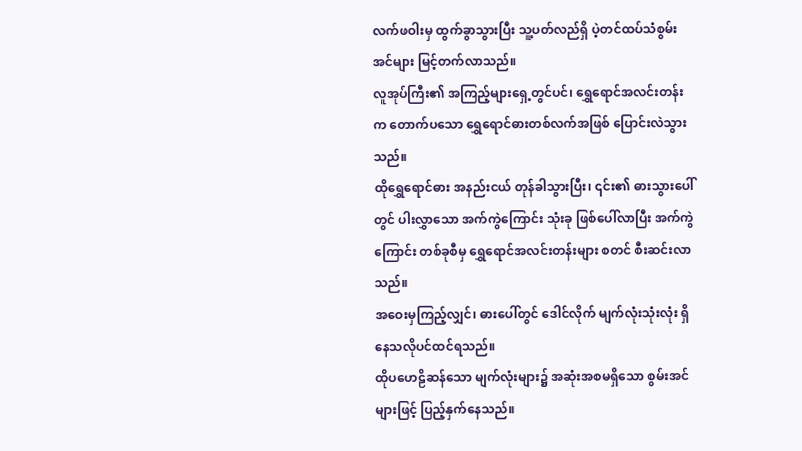လက်ဖဝါးမှ ထွက်ခွာသွားပြီး သူ့ပတ်လည်ရှိ ပဲ့တင်ထပ်သံစွမ်းအင်များ မြင့်တက်လာသည်။
လူအုပ်ကြီး၏ အကြည့်များရှေ့တွင်ပင်၊ ရွှေရောင်အလင်းတန်းက တောက်ပသော ရွှေရောင်ဓားတစ်လက်အဖြစ် ပြောင်းလဲသွားသည်။
ထိုရွှေရောင်ဓား အနည်းငယ် တုန်ခါသွားပြီး၊ ၎င်း၏ ဓားသွားပေါ်တွင် ပါးလွှာသော အက်ကွဲကြောင်း သုံးခု ဖြစ်ပေါ်လာပြီး အက်ကွဲကြောင်း တစ်ခုစီမှ ရွှေရောင်အလင်းတန်းများ စတင် စီးဆင်းလာသည်။
အဝေးမှကြည့်လျှင်၊ ဓားပေါ်တွင် ဒေါင်လိုက် မျက်လုံးသုံးလုံး ရှိနေသလိုပင်ထင်ရသည်။
ထိုပဟေဠိဆန်သော မျက်လုံးများ၌ အဆုံးအစမရှိသော စွမ်းအင်များဖြင့် ပြည့်နှက်နေသည်။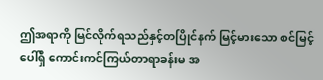ဤအရာကို မြင်လိုက်ရသည်နှင့်တပြိုင်နက် မြင့်မားသော စင်မြင့်ပေါ်ရှိ ကောင်းကင်ကြယ်တာရာခန်းမ အ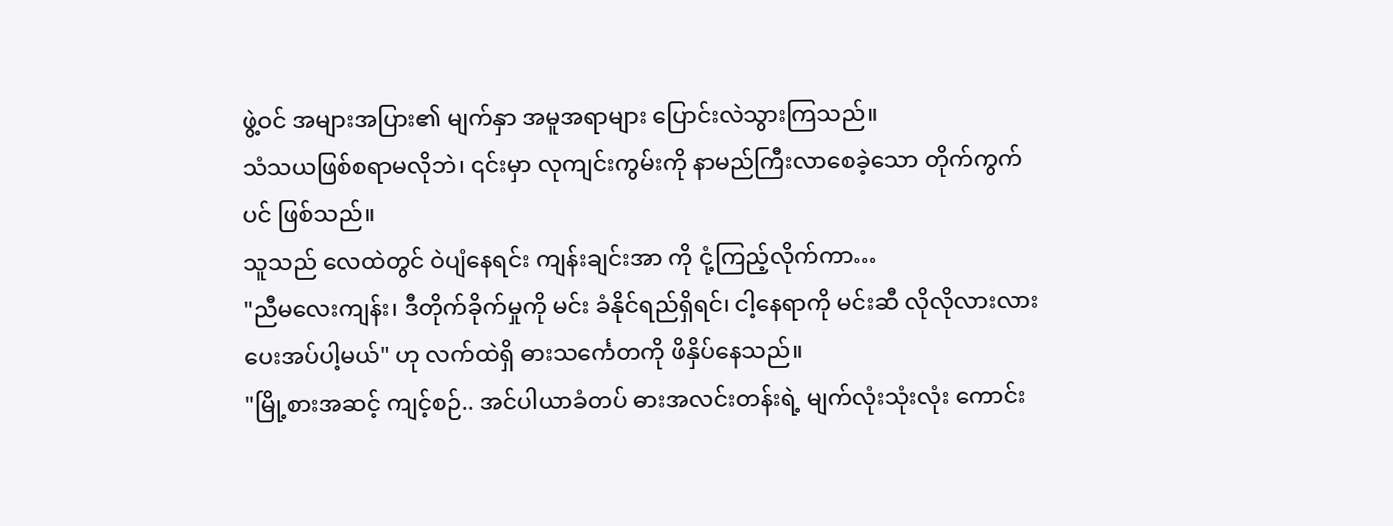ဖွဲ့ဝင် အများအပြား၏ မျက်နှာ အမူအရာများ ပြောင်းလဲသွားကြသည်။
သံသယဖြစ်စရာမလိုဘဲ၊ ၎င်းမှာ လုကျင်းကွမ်းကို နာမည်ကြီးလာစေခဲ့သော တိုက်ကွက်ပင် ဖြစ်သည်။
သူသည် လေထဲတွင် ဝဲပျံနေရင်း ကျန်းချင်းအာ ကို ငုံ့ကြည့်လိုက်ကာ…
"ညီမလေးကျန်း၊ ဒီတိုက်ခိုက်မှုကို မင်း ခံနိုင်ရည်ရှိရင်၊ ငါ့နေရာကို မင်းဆီ လိုလိုလားလား ပေးအပ်ပါ့မယ်" ဟု လက်ထဲရှိ ဓားသင်္ကေတကို ဖိနှိပ်နေသည်။
"မြို့စားအဆင့် ကျင့်စဉ်.. အင်ပါယာခံတပ် ဓားအလင်းတန်းရဲ့ မျက်လုံးသုံးလုံး ကောင်း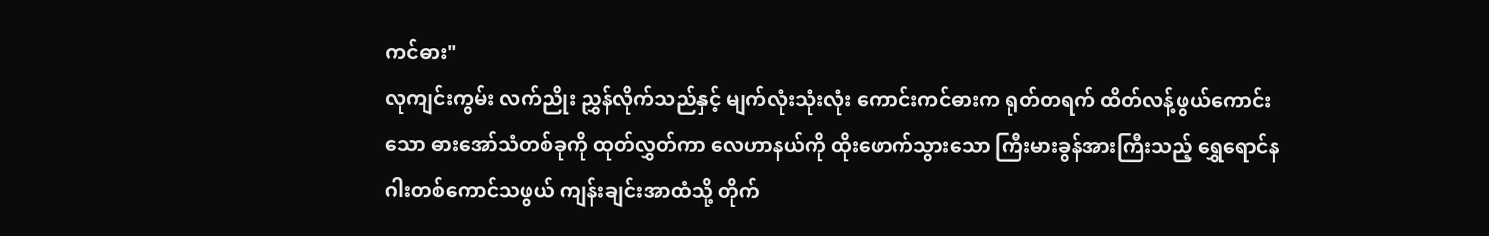ကင်ဓား"
လုကျင်းကွမ်း လက်ညိုး ညွှန်လိုက်သည်နှင့် မျက်လုံးသုံးလုံး ကောင်းကင်ဓားက ရုတ်တရက် ထိတ်လန့်ဖွယ်ကောင်းသော ဓားအော်သံတစ်ခုကို ထုတ်လွှတ်ကာ လေဟာနယ်ကို ထိုးဖောက်သွားသော ကြီးမားခွန်အားကြီးသည့် ရွှေရောင်နဂါးတစ်ကောင်သဖွယ် ကျန်းချင်းအာထံသို့ တိုက်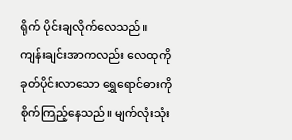ရိုက် ပိုင်းချလိုက်လေသည်။
ကျန်းချင်းအာကလည်း လေထုကို ခုတ်ပိုင်းလာသော ရွှေရောင်ဓားကို စိုက်ကြည့်နေသည်။ မျက်လုံးသုံး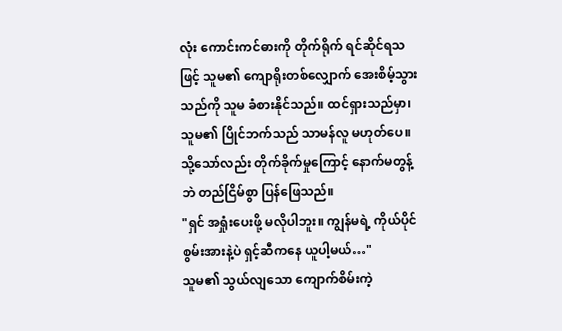လုံး ကောင်းကင်ဓားကို တိုက်ရိုက် ရင်ဆိုင်ရသဖြင့် သူမ၏ ကျောရိုးတစ်လျှောက် အေးစိမ့်သွားသည်ကို သူမ ခံစားနိုင်သည်။ ထင်ရှားသည်မှာ၊ သူမ၏ ပြိုင်ဘက်သည် သာမန်လူ မဟုတ်ပေ။
သို့သော်လည်း တိုက်ခိုက်မှုကြောင့် နောက်မတွန့်ဘဲ တည်ငြိမ်စွာ ပြန်ဖြေသည်။
"ရှင် အရှုံးပေးဖို့ မလိုပါဘူး။ ကျွန်မရဲ့ ကိုယ်ပိုင်စွမ်းအားနဲ့ပဲ ရှင့်ဆီကနေ ယူပါ့မယ်…"
သူမ၏ သွယ်လျသော ကျောက်စိမ်းကဲ့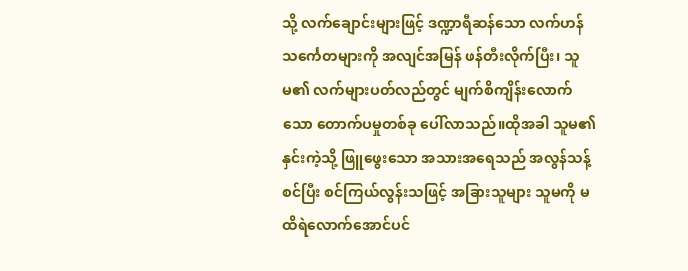သို့ လက်ချောင်းများဖြင့် ဒဏ္ဍာရီဆန်သော လက်ဟန်သင်္ကေတများကို အလျင်အမြန် ဖန်တီးလိုက်ပြီး၊ သူမ၏ လက်များပတ်လည်တွင် မျက်စိကျိန်းလောက်သော တောက်ပမှုတစ်ခု ပေါ်လာသည်။ထိုအခါ သူမ၏ နှင်းကဲ့သို့ ဖြူဖွေးသော အသားအရေသည် အလွန်သန့်စင်ပြီး စင်ကြယ်လွန်းသဖြင့် အခြားသူများ သူမကို မထိရဲလောက်အောင်ပင်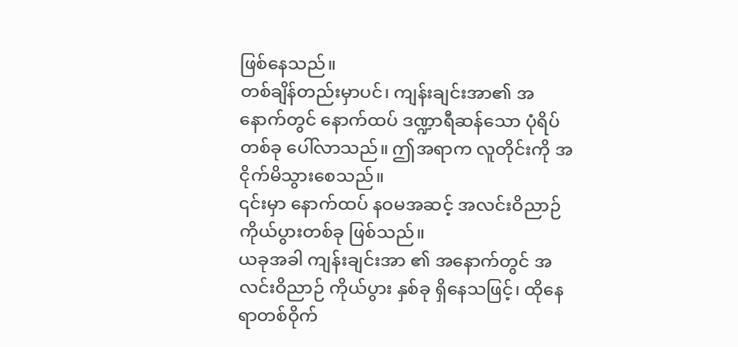ဖြစ်နေသည်။
တစ်ချိန်တည်းမှာပင်၊ ကျန်းချင်းအာ၏ အနောက်တွင် နောက်ထပ် ဒဏ္ဍာရီဆန်သော ပုံရိပ်တစ်ခု ပေါ်လာသည်။ ဤအရာက လူတိုင်းကို အငိုက်မိသွားစေသည်။
၎င်းမှာ နောက်ထပ် နဝမအဆင့် အလင်းဝိညာဉ် ကိုယ်ပွားတစ်ခု ဖြစ်သည်။
ယခုအခါ ကျန်းချင်းအာ ၏ အနောက်တွင် အလင်းဝိညာဉ် ကိုယ်ပွား နှစ်ခု ရှိနေသဖြင့်၊ ထိုနေရာတစ်ဝိုက်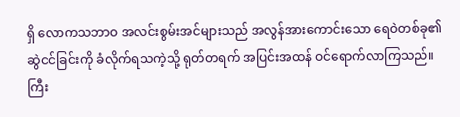ရှိ လောကသဘာဝ အလင်းစွမ်းအင်များသည် အလွန်အားကောင်းသော ရေဝဲတစ်ခု၏ ဆွဲငင်ခြင်းကို ခံလိုက်ရသကဲ့သို့ ရုတ်တရက် အပြင်းအထန် ဝင်ရောက်လာကြသည်။
ကြီး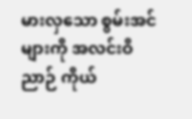မားလှသော စွမ်းအင်များကို အလင်းဝိညာဉ် ကိုယ်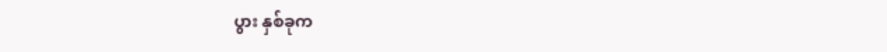ပွား နှစ်ခုက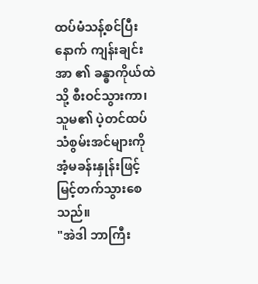ထပ်မံသန့်စင်ပြီးနောက် ကျန်းချင်းအာ ၏ ခန္ဓာကိုယ်ထဲသို့ စီးဝင်သွားကာ၊ သူမ၏ ပဲ့တင်ထပ်သံစွမ်းအင်များကို အံ့မခန်းနှုန်းဖြင့် မြင့်တက်သွားစေသည်။
"အဲဒါ ဘာကြီး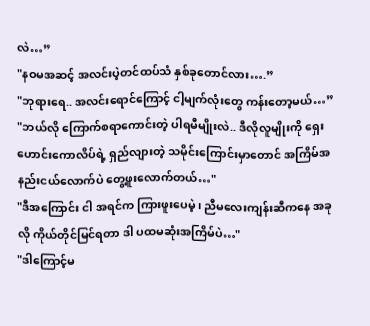လဲ…”
"နဝမအဆင့် အလင်းပဲ့တင်ထပ်သံ နှစ်ခုတောင်လား….”
"ဘုရားရေ.. အလင်းရောင်ကြောင့် ငါ့မျက်လုံးတွေ ကန်းတော့မယ်…”
"ဘယ်လို ကြောက်စရာကောင်းတဲ့ ပါရမီမျိုးလဲ.. ဒီလိုလူမျိုးကို ရှေးဟောင်းကောလိပ်ရဲ့ ရှည်လျားတဲ့ သမိုင်းကြောင်းမှာတောင် အကြိမ်အနည်းငယ်လောက်ပဲ တွေ့ဖူးလောက်တယ်…"
"ဒီအကြောင်း ငါ အရင်က ကြားဖူးပေမဲ့၊ ညီမလေးကျန်းဆီကနေ အခုလို ကိုယ်တိုင်မြင်ရတာ ဒါ ပထမဆုံးအကြိမ်ပဲ…"
"ဒါကြောင့်မ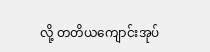လို့ တတိယကျောင်းအုပ်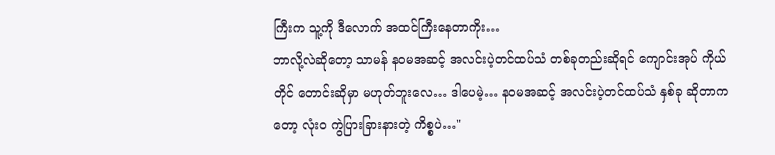ကြီးက သူ့ကို ဒီလောက် အထင်ကြီးနေတာကိုး…
ဘာလို့လဲဆိုတော့ သာမန် နဝမအဆင့် အလင်းပဲ့တင်ထပ်သံ တစ်ခုတည်းဆိုရင် ကျောင်းအုပ် ကိုယ်တိုင် တောင်းဆိုမှာ မဟုတ်ဘူးလေ… ဒါပေမဲ့… နဝမအဆင့် အလင်းပဲ့တင်ထပ်သံ နှစ်ခု ဆိုတာကတော့ လုံးဝ ကွဲပြားခြားနားတဲ့ ကိစ္စပဲ…"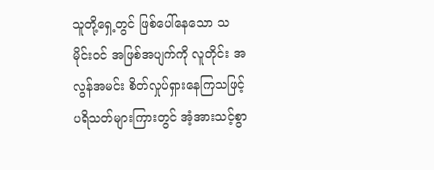သူတို့ရှေ့တွင် ဖြစ်ပေါ်နေသော သမိုင်းဝင် အဖြစ်အပျက်ကို လူတိုင်း အလွန်အမင်း စိတ်လှုပ်ရှားနေကြသဖြင့် ပရိသတ်များကြားတွင် အံ့အားသင့်စွာ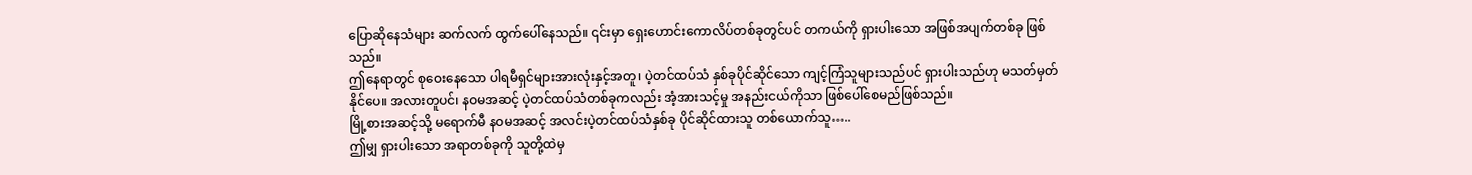ပြောဆိုနေသံများ ဆက်လက် ထွက်ပေါ်နေသည်။ ၎င်းမှာ ရှေးဟောင်းကောလိပ်တစ်ခုတွင်ပင် တကယ်ကို ရှားပါးသော အဖြစ်အပျက်တစ်ခု ဖြစ်သည်။
ဤနေရာတွင် စုဝေးနေသော ပါရမီရှင်များအားလုံးနှင့်အတူ၊ ပဲ့တင်ထပ်သံ နှစ်ခုပိုင်ဆိုင်သော ကျင့်ကြံသူများသည်ပင် ရှားပါးသည်ဟု မသတ်မှတ်နိုင်ပေ။ အလားတူပင်၊ နဝမအဆင့် ပဲ့တင်ထပ်သံတစ်ခုကလည်း အံ့အားသင့်မှု အနည်းငယ်ကိုသာ ဖြစ်ပေါ်စေမည်ဖြစ်သည်။
မြို့စားအဆင့်သို့ မရောက်မီ နဝမအဆင့် အလင်းပဲ့တင်ထပ်သံနှစ်ခု ပိုင်ဆိုင်ထားသူ တစ်ယောက်သူ…..
ဤမျှ ရှားပါးသော အရာတစ်ခုကို သူတို့ထဲမှ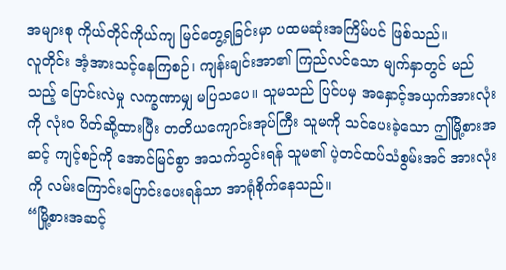အများစု ကိုယ်တိုင်ကိုယ်ကျ မြင်တွေ့ရခြင်းမှာ ပထမဆုံးအကြိမ်ပင် ဖြစ်သည်။
လူတိုင်း အံ့အားသင့်နေကြစဉ်၊ ကျန်းချင်းအာ၏ ကြည်လင်သော မျက်နှာတွင် မည်သည့် ပြောင်းလဲမှု လက္ခဏာမျှ မပြသပေ။ သူမသည် ပြင်ပမှ အနှောင့်အယှက်အားလုံးကို လုံးဝ ပိတ်ဆို့ထားပြီး တတိယကျောင်းအုပ်ကြီး သူမကို သင်ပေးခဲ့သော ဤမြို့စားအဆင့် ကျင့်စဉ်ကို အောင်မြင်စွာ အသက်သွင်းရန် သူမ၏ ပဲ့တင်ထပ်သံစွမ်းအင် အားလုံးကို လမ်းကြောင်းပြောင်းပေးရန်သာ အာရုံစိုက်နေသည်။
“မြို့စားအဆင့်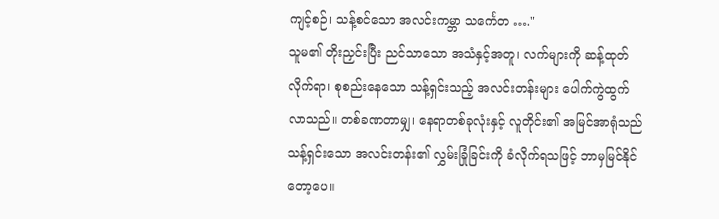ကျင့်စဉ်၊ သန့်စင်သော အလင်းကမ္ဘာ သင်္ကေတ …."
သူမ၏ တိုးညှင်းပြီး ညင်သာသော အသံနှင့်အတူ၊ လက်များကို ဆန့်ထုတ်လိုက်ရာ၊ စုစည်းနေသော သန့်ရှင်းသည့် အလင်းတန်းများ ပေါက်ကွဲထွက်လာသည်။ တစ်ခဏတာမျှ၊ နေရာတစ်ခုလုံးနှင့် လူတိုင်း၏ အမြင်အာရုံသည် သန့်ရှင်းသော အလင်းတန်း၏ လွှမ်းခြုံခြင်းကို ခံလိုက်ရသဖြင့် ဘာမှမြင်နိုင်တော့ပေ။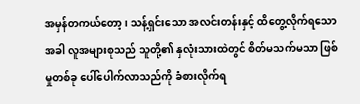အမှန်တကယ်တော့၊ သန့်ရှင်းသော အလင်းတန်းနှင့် ထိတွေ့လိုက်ရသောအခါ လူအများစုသည် သူတို့၏ နှလုံးသားထဲတွင် စိတ်မသက်မသာ ဖြစ်မှုတစ်ခု ပေါ်ပေါက်လာသည်ကို ခံစားလိုက်ရ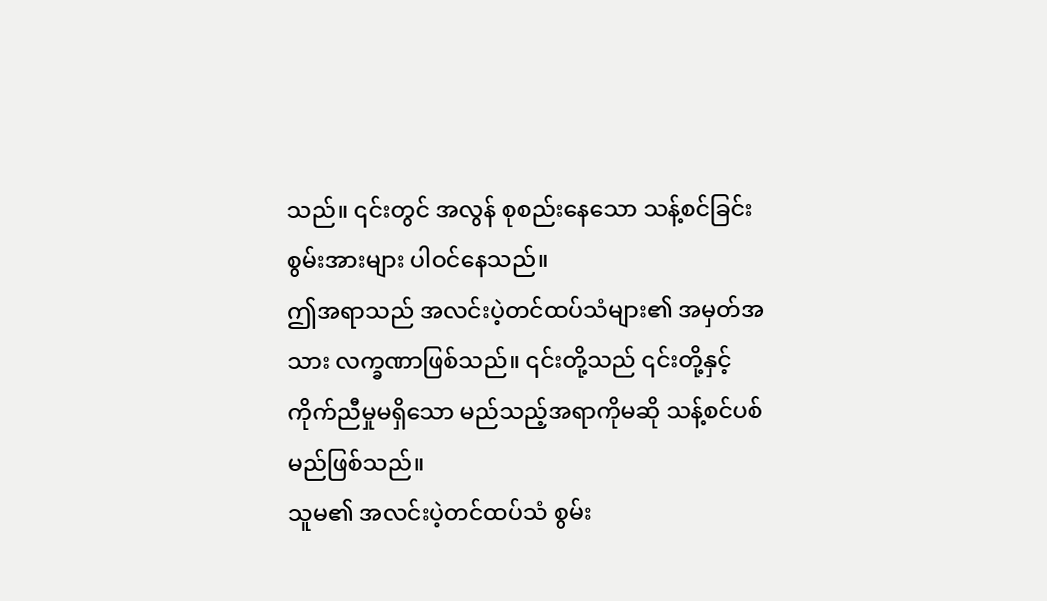သည်။ ၎င်းတွင် အလွန် စုစည်းနေသော သန့်စင်ခြင်း စွမ်းအားများ ပါဝင်နေသည်။
ဤအရာသည် အလင်းပဲ့တင်ထပ်သံများ၏ အမှတ်အသား လက္ခဏာဖြစ်သည်။ ၎င်းတို့သည် ၎င်းတို့နှင့် ကိုက်ညီမှုမရှိသော မည်သည့်အရာကိုမဆို သန့်စင်ပစ်မည်ဖြစ်သည်။
သူမ၏ အလင်းပဲ့တင်ထပ်သံ စွမ်း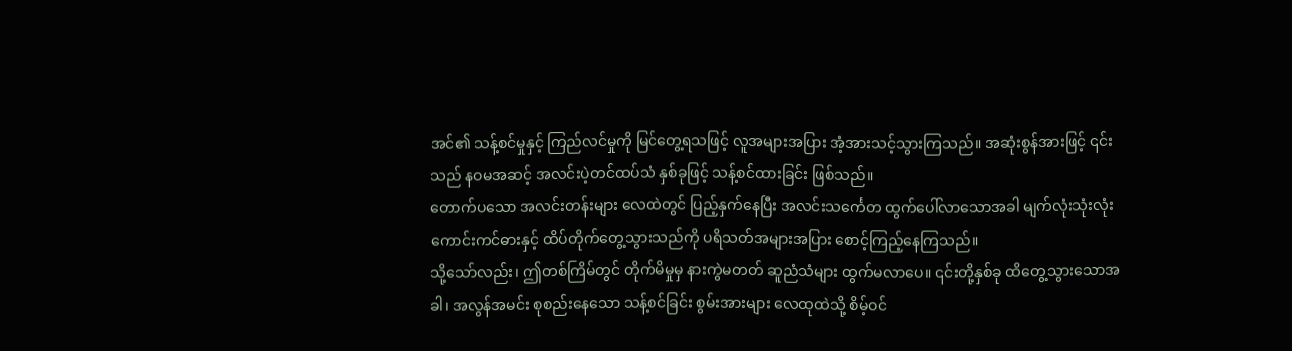အင်၏ သန့်စင်မှုနှင့် ကြည်လင်မှုကို မြင်တွေ့ရသဖြင့် လူအများအပြား အံ့အားသင့်သွားကြသည်။ အဆုံးစွန်အားဖြင့် ၎င်းသည် နဝမအဆင့် အလင်းပဲ့တင်ထပ်သံ နှစ်ခုဖြင့် သန့်စင်ထားခြင်း ဖြစ်သည်။
တောက်ပသော အလင်းတန်းများ လေထဲတွင် ပြည့်နှက်နေပြီး အလင်းသင်္ကေတ ထွက်ပေါ်လာသောအခါ မျက်လုံးသုံးလုံး ကောင်းကင်ဓားနှင့် ထိပ်တိုက်တွေ့သွားသည်ကို ပရိသတ်အများအပြား စောင့်ကြည့်နေကြသည်။
သို့သော်လည်း၊ ဤတစ်ကြိမ်တွင် တိုက်မိမှုမှ နားကွဲမတတ် ဆူညံသံများ ထွက်မလာပေ။ ၎င်းတို့နှစ်ခု ထိတွေ့သွားသောအခါ၊ အလွန်အမင်း စုစည်းနေသော သန့်စင်ခြင်း စွမ်းအားများ လေထုထဲသို့ စိမ့်ဝင်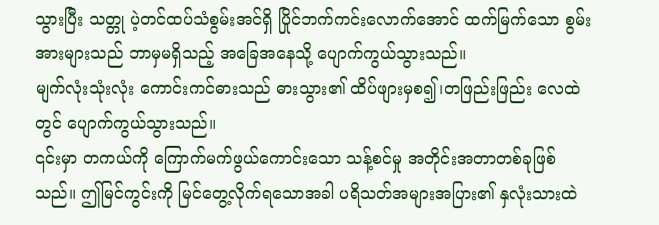သွားပြီး သတ္တု ပဲ့တင်ထပ်သံစွမ်းအင်ရှိ ပြိုင်ဘက်ကင်းလောက်အောင် ထက်မြက်သော စွမ်းအားများသည် ဘာမှမရှိသည့် အခြေအနေသို့ ပျောက်ကွယ်သွားသည်။
မျက်လုံးသုံးလုံး ကောင်းကင်ဓားသည် ဓားသွား၏ ထိပ်ဖျားမှစ၍၊တဖြည်းဖြည်း လေထဲတွင် ပျောက်ကွယ်သွားသည်။
၎င်းမှာ တကယ်ကို ကြောက်မက်ဖွယ်ကောင်းသော သန့်စင်မှု အတိုင်းအတာတစ်ခုဖြစ်သည်။ ဤမြင်ကွင်းကို မြင်တွေ့လိုက်ရသောအခါ ပရိသတ်အများအပြား၏ နှလုံးသားထဲ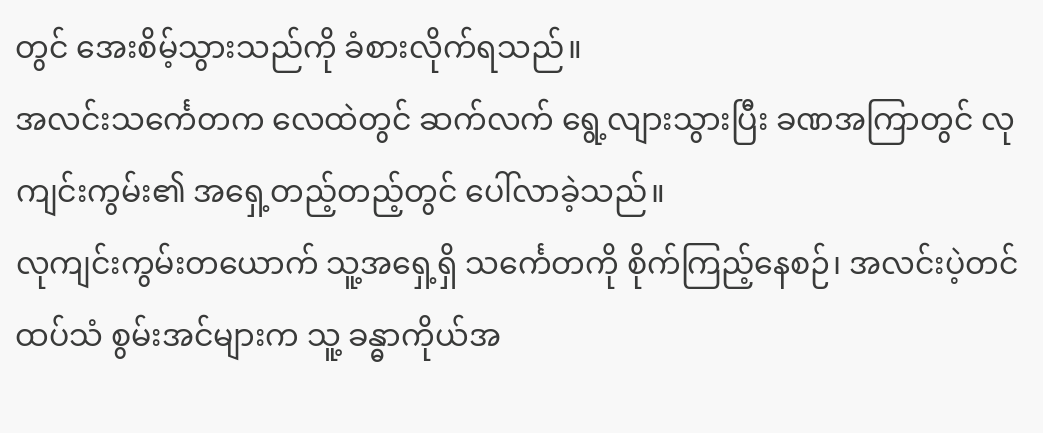တွင် အေးစိမ့်သွားသည်ကို ခံစားလိုက်ရသည်။
အလင်းသင်္ကေတက လေထဲတွင် ဆက်လက် ရွေ့လျားသွားပြီး ခဏအကြာတွင် လုကျင်းကွမ်း၏ အရှေ့တည့်တည့်တွင် ပေါ်လာခဲ့သည်။
လုကျင်းကွမ်းတယောက် သူ့အရှေ့ရှိ သင်္ကေတကို စိုက်ကြည့်နေစဉ်၊ အလင်းပဲ့တင်ထပ်သံ စွမ်းအင်များက သူ့ ခန္ဓာကိုယ်အ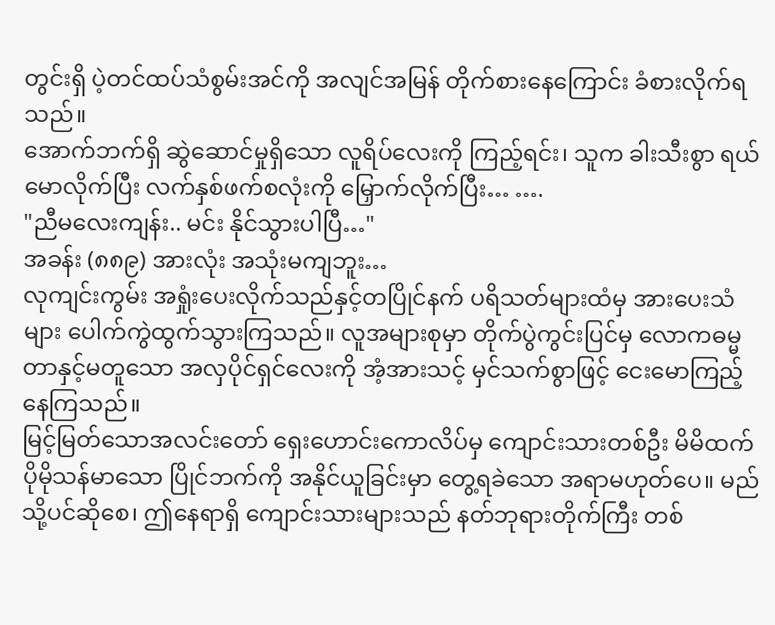တွင်းရှိ ပဲ့တင်ထပ်သံစွမ်းအင်ကို အလျင်အမြန် တိုက်စားနေကြောင်း ခံစားလိုက်ရသည်။
အောက်ဘက်ရှိ ဆွဲဆောင်မှုရှိသော လူရိပ်လေးကို ကြည့်ရင်း၊ သူက ခါးသီးစွာ ရယ်မောလိုက်ပြီး လက်နှစ်ဖက်စလုံးကို မြှောက်လိုက်ပြီး… ….
"ညီမလေးကျန်း.. မင်း နိုင်သွားပါပြီ…"
အခန်း (၈၈၉) အားလုံး အသုံးမကျဘူး…
လုကျင်းကွမ်း အရှုံးပေးလိုက်သည်နှင့်တပြိုင်နက် ပရိသတ်များထံမှ အားပေးသံများ ပေါက်ကွဲထွက်သွားကြသည်။ လူအများစုမှာ တိုက်ပွဲကွင်းပြင်မှ လောကဓမ္မတာနှင့်မတူသော အလှပိုင်ရှင်လေးကို အံ့အားသင့် မှင်သက်စွာဖြင့် ငေးမောကြည့်နေကြသည်။
မြင့်မြတ်သောအလင်းတော် ရှေးဟောင်းကောလိပ်မှ ကျောင်းသားတစ်ဦး မိမိထက် ပိုမိုသန်မာသော ပြိုင်ဘက်ကို အနိုင်ယူခြင်းမှာ တွေ့ရခဲသော အရာမဟုတ်ပေ။ မည်သို့ပင်ဆိုစေ၊ ဤနေရာရှိ ကျောင်းသားများသည် နတ်ဘုရားတိုက်ကြီး တစ်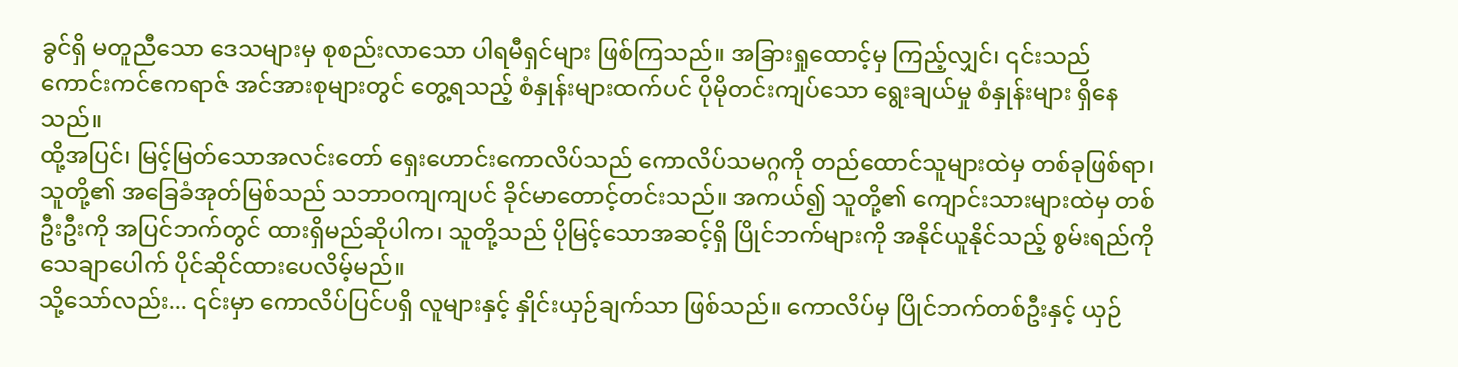ခွင်ရှိ မတူညီသော ဒေသများမှ စုစည်းလာသော ပါရမီရှင်များ ဖြစ်ကြသည်။ အခြားရှုထောင့်မှ ကြည့်လျှင်၊ ၎င်းသည် ကောင်းကင်ဧကရာဇ် အင်အားစုများတွင် တွေ့ရသည့် စံနှုန်းများထက်ပင် ပိုမိုတင်းကျပ်သော ရွေးချယ်မှု စံနှုန်းများ ရှိနေသည်။
ထို့အပြင်၊ မြင့်မြတ်သောအလင်းတော် ရှေးဟောင်းကောလိပ်သည် ကောလိပ်သမဂ္ဂကို တည်ထောင်သူများထဲမှ တစ်ခုဖြစ်ရာ၊ သူတို့၏ အခြေခံအုတ်မြစ်သည် သဘာဝကျကျပင် ခိုင်မာတောင့်တင်းသည်။ အကယ်၍ သူတို့၏ ကျောင်းသားများထဲမှ တစ်ဦးဦးကို အပြင်ဘက်တွင် ထားရှိမည်ဆိုပါက၊ သူတို့သည် ပိုမြင့်သောအဆင့်ရှိ ပြိုင်ဘက်များကို အနိုင်ယူနိုင်သည့် စွမ်းရည်ကို သေချာပေါက် ပိုင်ဆိုင်ထားပေလိမ့်မည်။
သို့သော်လည်း... ၎င်းမှာ ကောလိပ်ပြင်ပရှိ လူများနှင့် နှိုင်းယှဉ်ချက်သာ ဖြစ်သည်။ ကောလိပ်မှ ပြိုင်ဘက်တစ်ဦးနှင့် ယှဉ်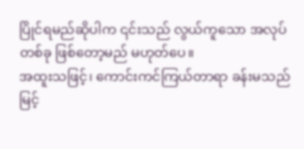ပြိုင်ရမည်ဆိုပါက ၎င်းသည် လွယ်ကူသော အလုပ်တစ်ခု ဖြစ်တော့မည် မဟုတ်ပေ။
အထူးသဖြင့်၊ ကောင်းကင်ကြယ်တာရာ ခန်းမသည် မြင့်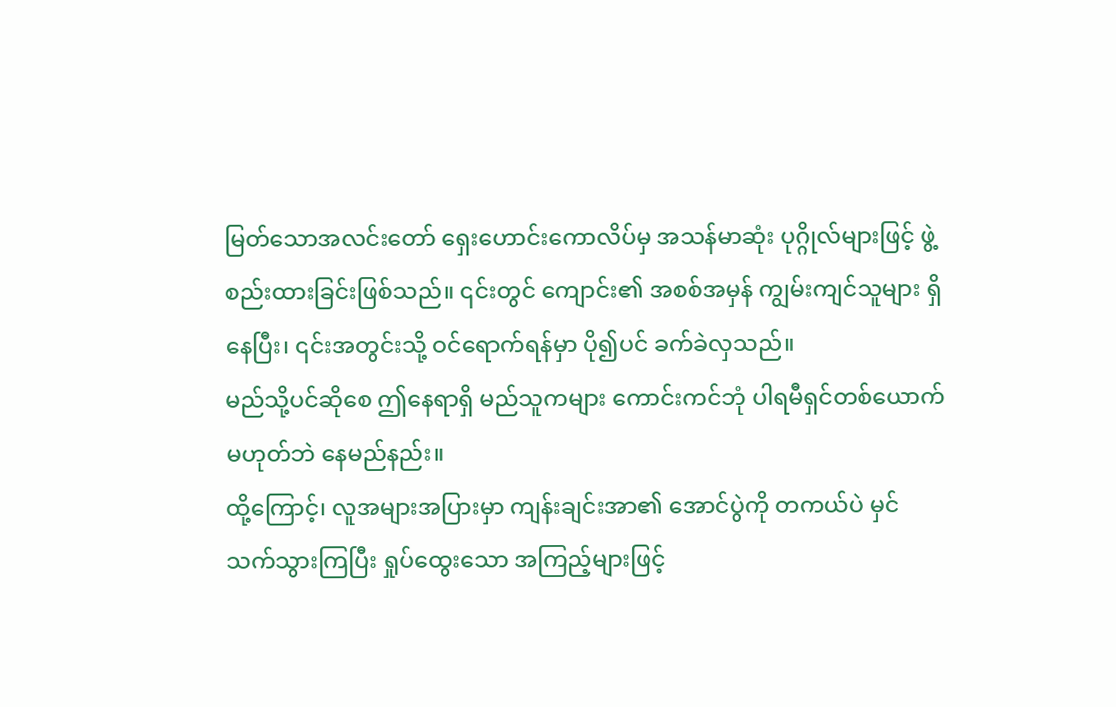မြတ်သောအလင်းတော် ရှေးဟောင်းကောလိပ်မှ အသန်မာဆုံး ပုဂ္ဂိုလ်များဖြင့် ဖွဲ့စည်းထားခြင်းဖြစ်သည်။ ၎င်းတွင် ကျောင်း၏ အစစ်အမှန် ကျွမ်းကျင်သူများ ရှိနေပြီး၊ ၎င်းအတွင်းသို့ ဝင်ရောက်ရန်မှာ ပို၍ပင် ခက်ခဲလှသည်။
မည်သို့ပင်ဆိုစေ ဤနေရာရှိ မည်သူကများ ကောင်းကင်ဘုံ ပါရမီရှင်တစ်ယောက် မဟုတ်ဘဲ နေမည်နည်း။
ထို့ကြောင့်၊ လူအများအပြားမှာ ကျန်းချင်းအာ၏ အောင်ပွဲကို တကယ်ပဲ မှင်သက်သွားကြပြီး ရှုပ်ထွေးသော အကြည့်များဖြင့်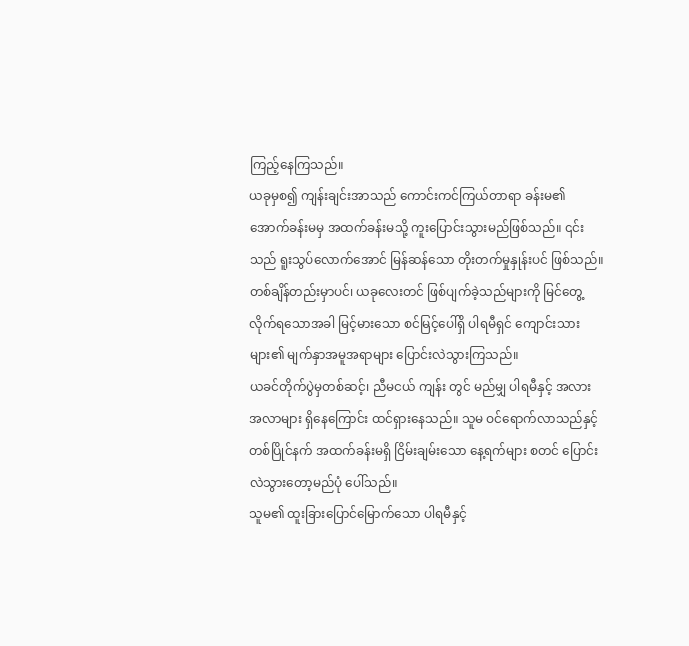ကြည့်နေကြသည်။
ယခုမှစ၍ ကျန်းချင်းအာသည် ကောင်းကင်ကြယ်တာရာ ခန်းမ၏ အောက်ခန်းမမှ အထက်ခန်းမသို့ ကူးပြောင်းသွားမည်ဖြစ်သည်။ ၎င်းသည် ရူးသွပ်လောက်အောင် မြန်ဆန်သော တိုးတက်မှုနှုန်းပင် ဖြစ်သည်။
တစ်ချိန်တည်းမှာပင်၊ ယခုလေးတင် ဖြစ်ပျက်ခဲ့သည်များကို မြင်တွေ့လိုက်ရသောအခါ မြင့်မားသော စင်မြင့်ပေါ်ရှိ ပါရမီရှင် ကျောင်းသားများ၏ မျက်နှာအမူအရာများ ပြောင်းလဲသွားကြသည်။
ယခင်တိုက်ပွဲမှတစ်ဆင့်၊ ညီမငယ် ကျန်း တွင် မည်မျှ ပါရမီနှင့် အလားအလာများ ရှိနေကြောင်း ထင်ရှားနေသည်။ သူမ ဝင်ရောက်လာသည်နှင့်တစ်ပြိုင်နက် အထက်ခန်းမရှိ ငြိမ်းချမ်းသော နေ့ရက်များ စတင် ပြောင်းလဲသွားတော့မည်ပုံ ပေါ်သည်။
သူမ၏ ထူးခြားပြောင်မြောက်သော ပါရမီနှင့်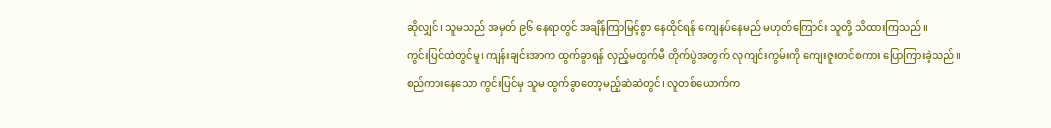ဆိုလျှင်၊ သူမသည် အမှတ် ၉၆ နေရာတွင် အချိန်ကြာမြင့်စွာ နေထိုင်ရန် ကျေနပ်နေမည် မဟုတ်ကြောင်း သူတို့ သိထားကြသည်။
ကွင်းပြင်ထဲတွင်မူ၊ ကျန်းချင်းအာက ထွက်ခွာရန် လှည့်မထွက်မီ တိုက်ပွဲအတွက် လုကျင်းကွမ်းကို ကျေးဇူးတင်စကား ပြောကြားခဲ့သည်။
စည်ကားနေသော ကွင်းပြင်မှ သူမ ထွက်ခွာတော့မည့်ဆဲဆဲတွင်၊ လူတစ်ယောက်က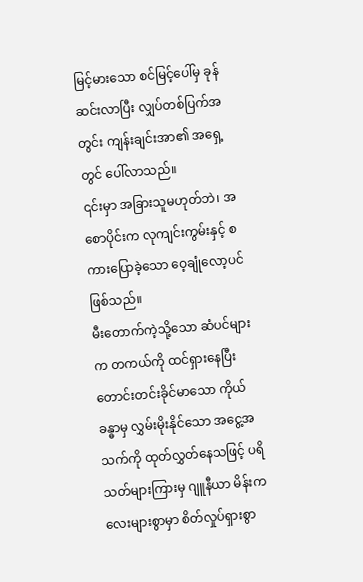မြင့်မားသော စင်မြင့်ပေါ်မှ ခုန်ဆင်းလာပြီး လျှပ်တစ်ပြက်အတွင်း ကျန်းချင်းအာ၏ အရှေ့တွင် ပေါ်လာသည်။
၎င်းမှာ အခြားသူမဟုတ်ဘဲ၊ အစောပိုင်းက လုကျင်းကွမ်းနှင့် စကားပြောခဲ့သော ဝေ့ချုံလော့ပင် ဖြစ်သည်။
မီးတောက်ကဲ့သို့သော ဆံပင်များက တကယ်ကို ထင်ရှားနေပြီး တောင်းတင်းခိုင်မာသော ကိုယ်ခန္ဓာမှ လွှမ်းမိုးနိုင်သော အငွေ့အသက်ကို ထုတ်လွှတ်နေသဖြင့် ပရိသတ်များကြားမှ ဂျူနီယာ မိန်းကလေးများစွာမှာ စိတ်လှုပ်ရှားစွာ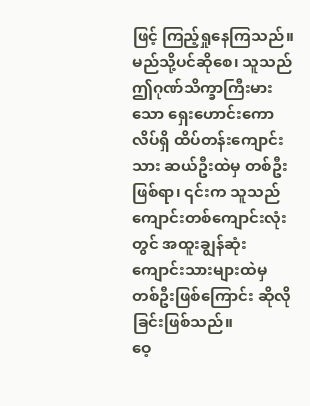ဖြင့် ကြည့်ရှုနေကြသည်။
မည်သို့ပင်ဆိုစေ၊ သူသည် ဤဂုဏ်သိက္ခာကြီးမားသော ရှေးဟောင်းကောလိပ်ရှိ ထိပ်တန်းကျောင်းသား ဆယ်ဦးထဲမှ တစ်ဦးဖြစ်ရာ၊ ၎င်းက သူသည် ကျောင်းတစ်ကျောင်းလုံးတွင် အထူးချွန်ဆုံး ကျောင်းသားများထဲမှ တစ်ဦးဖြစ်ကြောင်း ဆိုလိုခြင်းဖြစ်သည်။
ဝေ့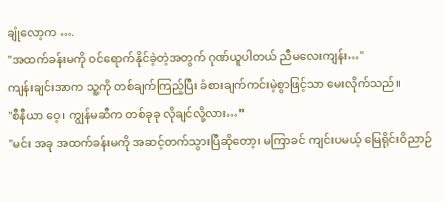ချုံလော့က ….
"အထက်ခန်းမကို ဝင်ရောက်နိုင်ခဲ့တဲ့အတွက် ဂုဏ်ယူပါတယ် ညီမလေးကျန်း…"
ကျန်းချင်းအာက သူ့ကို တစ်ချက်ကြည့်ပြီး ခံစားချက်ကင်းမဲ့စွာဖြင့်သာ မေးလိုက်သည်။
"စီနီယာ ဝေ့၊ ကျွန်မဆီက တစ်ခုခု လိုချင်လို့လား…”
"မင်း အခု အထက်ခန်းမကို အဆင့်တက်သွားပြီဆိုတော့၊ မကြာခင် ကျင်းပမယ့် မြေရိုင်းဝိညာဉ်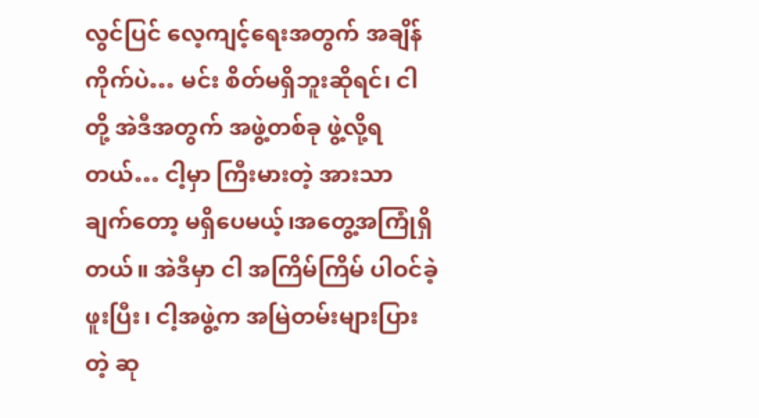လွင်ပြင် လေ့ကျင့်ရေးအတွက် အချိန်ကိုက်ပဲ… မင်း စိတ်မရှိဘူးဆိုရင်၊ ငါတို့ အဲဒီအတွက် အဖွဲ့တစ်ခု ဖွဲ့လို့ရတယ်… ငါ့မှာ ကြီးမားတဲ့ အားသာချက်တော့ မရှိပေမယ့်၊အတွေ့အကြုံရှိတယ်။ အဲဒီမှာ ငါ အကြိမ်ကြိမ် ပါဝင်ခဲ့ဖူးပြီး၊ ငါ့အဖွဲ့က အမြဲတမ်းများပြားတဲ့ ဆု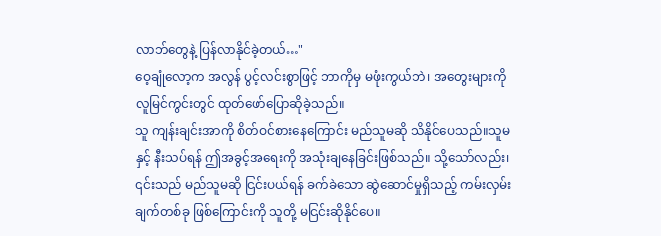လာဘ်တွေနဲ့ ပြန်လာနိုင်ခဲ့တယ်…"
ဝေ့ချုံလော့က အလွန် ပွင့်လင်းစွာဖြင့် ဘာကိုမှ မဖုံးကွယ်ဘဲ၊ အတွေးများကို လူမြင်ကွင်းတွင် ထုတ်ဖော်ပြောဆိုခဲ့သည်။
သူ ကျန်းချင်းအာကို စိတ်ဝင်စားနေကြောင်း မည်သူမဆို သိနိုင်ပေသည်။သူမနှင့် နီးသပ်ရန် ဤအခွင့်အရေးကို အသုံးချနေခြင်းဖြစ်သည်။ သို့သော်လည်း၊ ၎င်းသည် မည်သူမဆို ငြင်းပယ်ရန် ခက်ခဲသော ဆွဲဆောင်မှုရှိသည့် ကမ်းလှမ်းချက်တစ်ခု ဖြစ်ကြောင်းကို သူတို့ မငြင်းဆိုနိုင်ပေ။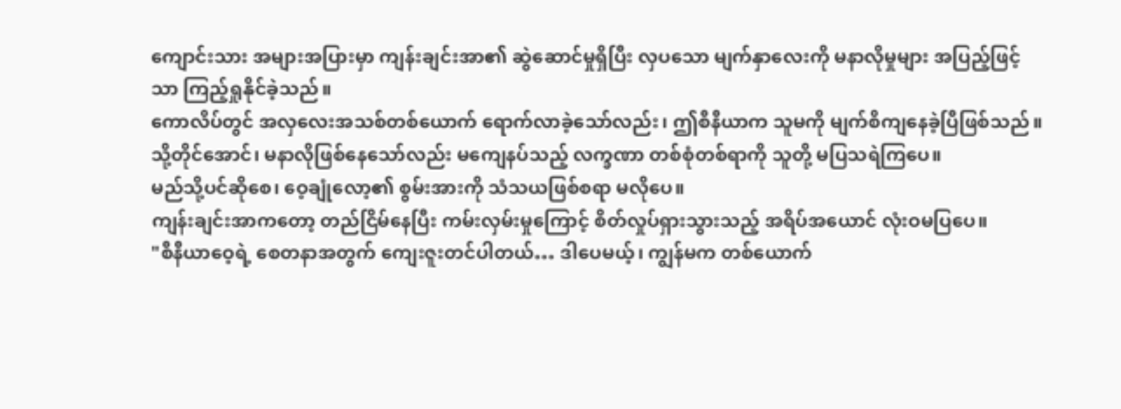ကျောင်းသား အများအပြားမှာ ကျန်းချင်းအာ၏ ဆွဲဆောင်မှုရှိပြီး လှပသော မျက်နှာလေးကို မနာလိုမှုများ အပြည့်ဖြင့်သာ ကြည့်ရှုနိုင်ခဲ့သည်။
ကောလိပ်တွင် အလှလေးအသစ်တစ်ယောက် ရောက်လာခဲ့သော်လည်း၊ ဤစီနီယာက သူမကို မျက်စိကျနေခဲ့ပြီဖြစ်သည်။
သို့တိုင်အောင်၊ မနာလိုဖြစ်နေသော်လည်း မကျေနပ်သည့် လက္ခဏာ တစ်စုံတစ်ရာကို သူတို့ မပြသရဲကြပေ။
မည်သို့ပင်ဆိုစေ၊ ဝေ့ချုံလော့၏ စွမ်းအားကို သံသယဖြစ်စရာ မလိုပေ။
ကျန်းချင်းအာကတော့ တည်ငြိမ်နေပြီး ကမ်းလှမ်းမှုကြောင့် စိတ်လှုပ်ရှားသွားသည့် အရိပ်အယောင် လုံးဝမပြပေ။
"စီနီယာဝေ့ရဲ့ စေတနာအတွက် ကျေးဇူးတင်ပါတယ်… ဒါပေမယ့်၊ ကျွန်မက တစ်ယောက်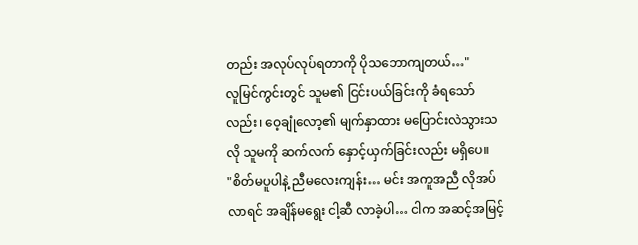တည်း အလုပ်လုပ်ရတာကို ပိုသဘောကျတယ်…"
လူမြင်ကွင်းတွင် သူမ၏ ငြင်းပယ်ခြင်းကို ခံရသော်လည်း၊ ဝေ့ချုံလော့၏ မျက်နှာထား မပြောင်းလဲသွားသလို သူမကို ဆက်လက် နှောင့်ယှက်ခြင်းလည်း မရှိပေ။
"စိတ်မပူပါနဲ့ ညီမလေးကျန်း… မင်း အကူအညီ လိုအပ်လာရင် အချိန်မရွေး ငါ့ဆီ လာခဲ့ပါ… ငါက အဆင့်အမြင့်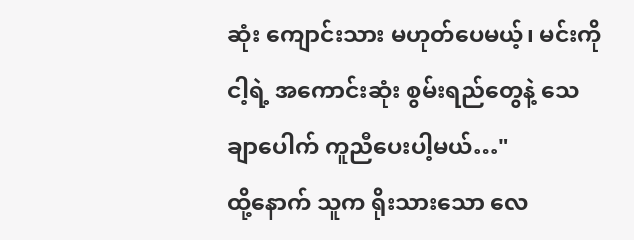ဆုံး ကျောင်းသား မဟုတ်ပေမယ့်၊ မင်းကို ငါ့ရဲ့ အကောင်းဆုံး စွမ်းရည်တွေနဲ့ သေချာပေါက် ကူညီပေးပါ့မယ်…"
ထို့နောက် သူက ရိုးသားသော လေ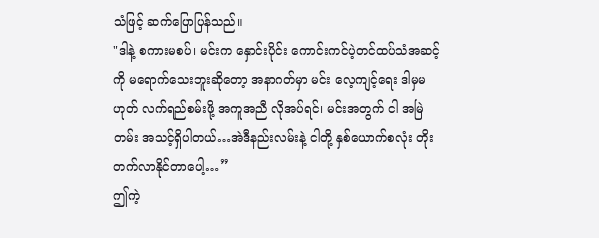သံဖြင့် ဆက်ပြောပြန်သည်။
"ဒါနဲ့ စကားမစပ်၊ မင်းက နှောင်းပိုင်း ကောင်းကင်ပဲ့တင်ထပ်သံအဆင့်ကို မရောက်သေးဘူးဆိုတော့ အနာဂတ်မှာ မင်း လေ့ကျင့်ရေး ဒါမှမဟုတ် လက်ရည်စမ်းဖို့ အကူအညီ လိုအပ်ရင်၊ မင်းအတွက် ငါ အမြဲတမ်း အသင့်ရှိပါတယ်…အဲဒီနည်းလမ်းနဲ့ ငါတို့ နှစ်ယောက်စလုံး တိုးတက်လာနိုင်တာပေါ့…”
ဤကဲ့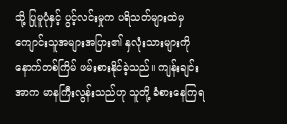သို့ ပြုမူပုံနှင့် ပွင့်လင်းမှုက ပရိသတ်များထဲမှ ကျောင်းသူအများအပြား၏ နှလုံးသားများကို နောက်တစ်ကြိမ် ဖမ်းစားနိုင်ခဲ့သည်။ ကျန်းချင်းအာက မာနကြီးလွန်းသည်ဟု သူတို့ ခံစားနေကြရ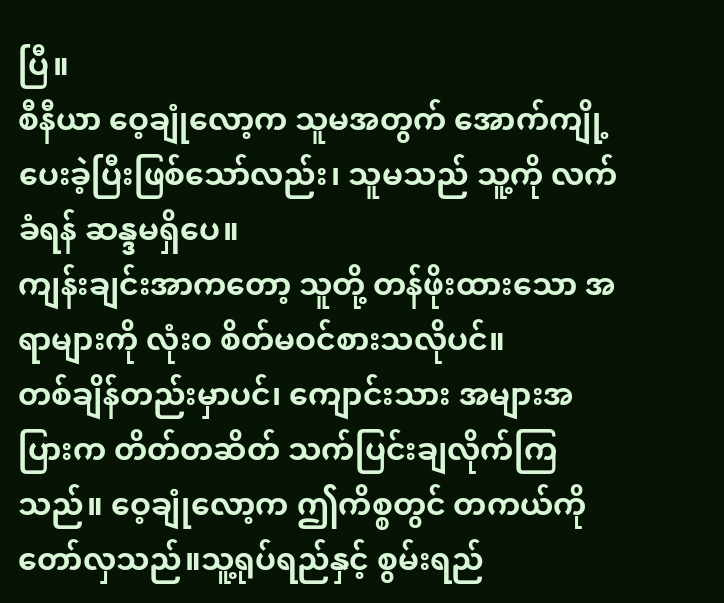ပြီ။
စီနီယာ ဝေ့ချုံလော့က သူမအတွက် အောက်ကျို့ပေးခဲ့ပြီးဖြစ်သော်လည်း၊ သူမသည် သူ့ကို လက်ခံရန် ဆန္ဒမရှိပေ။
ကျန်းချင်းအာကတော့ သူတို့ တန်ဖိုးထားသော အရာများကို လုံးဝ စိတ်မဝင်စားသလိုပင်။
တစ်ချိန်တည်းမှာပင်၊ ကျောင်းသား အများအပြားက တိတ်တဆိတ် သက်ပြင်းချလိုက်ကြသည်။ ဝေ့ချုံလော့က ဤကိစ္စတွင် တကယ်ကို တော်လှသည်။သူ့ရုပ်ရည်နှင့် စွမ်းရည်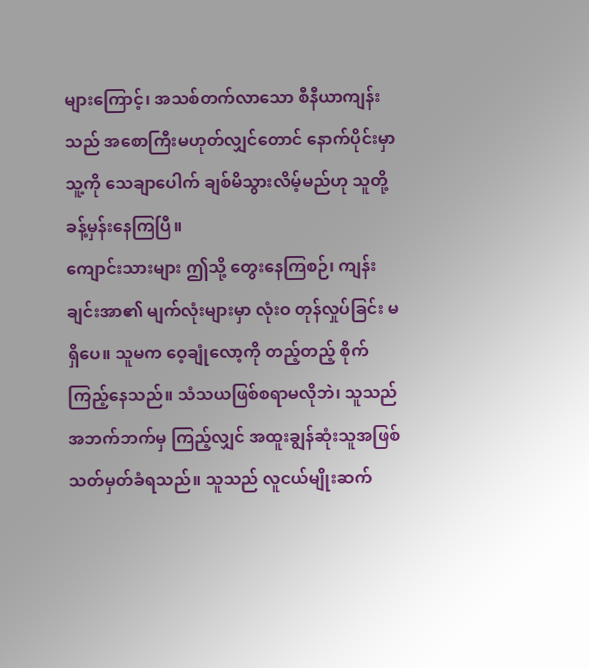များကြောင့်၊ အသစ်တက်လာသော စီနီယာကျန်း သည် အစောကြီးမဟုတ်လျှင်တောင် နောက်ပိုင်းမှာ သူ့ကို သေချာပေါက် ချစ်မိသွားလိမ့်မည်ဟု သူတို့ ခန့်မှန်းနေကြပြီ။
ကျောင်းသားများ ဤသို့ တွေးနေကြစဉ်၊ ကျန်းချင်းအာ၏ မျက်လုံးများမှာ လုံးဝ တုန်လှုပ်ခြင်း မရှိပေ။ သူမက ဝေ့ချုံလော့ကို တည့်တည့် စိုက်ကြည့်နေသည်။ သံသယဖြစ်စရာမလိုဘဲ၊ သူသည် အဘက်ဘက်မှ ကြည့်လျှင် အထူးချွန်ဆုံးသူအဖြစ် သတ်မှတ်ခံရသည်။ သူသည် လူငယ်မျိုးဆက်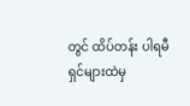တွင် ထိပ်တန်း ပါရမီရှင်များထဲမှ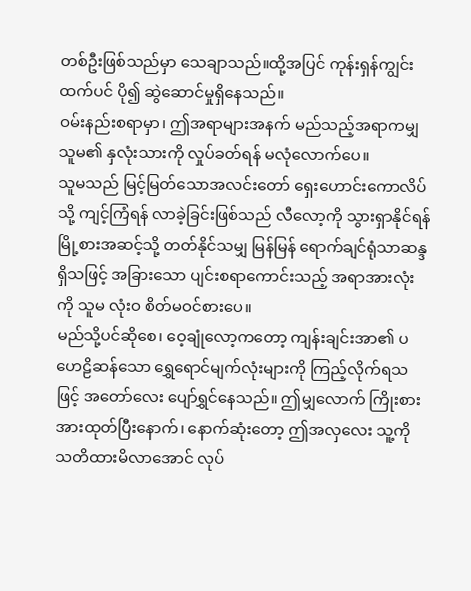တစ်ဦးဖြစ်သည်မှာ သေချာသည်။ထို့အပြင် ကုန်းရှန်ကျွင်း ထက်ပင် ပို၍ ဆွဲဆောင်မှုရှိနေသည်။
ဝမ်းနည်းစရာမှာ၊ ဤအရာများအနက် မည်သည့်အရာကမျှ သူမ၏ နှလုံးသားကို လှုပ်ခတ်ရန် မလုံလောက်ပေ။
သူမသည် မြင့်မြတ်သောအလင်းတော် ရှေးဟောင်းကောလိပ်သို့ ကျင့်ကြံရန် လာခဲ့ခြင်းဖြစ်သည် လီလော့ကို သွားရှာနိုင်ရန် မြို့စားအဆင့်သို့ တတ်နိုင်သမျှ မြန်မြန် ရောက်ချင်ရုံသာဆန္ဒရှိသဖြင့် အခြားသော ပျင်းစရာကောင်းသည့် အရာအားလုံးကို သူမ လုံးဝ စိတ်မဝင်စားပေ။
မည်သို့ပင်ဆိုစေ၊ ဝေ့ချုံလော့ကတော့ ကျန်းချင်းအာ၏ ပဟေဠိဆန်သော ရွှေရောင်မျက်လုံးများကို ကြည့်လိုက်ရသဖြင့် အတော်လေး ပျော်ရွှင်နေသည်။ ဤမျှလောက် ကြိုးစားအားထုတ်ပြီးနောက်၊ နောက်ဆုံးတော့ ဤအလှလေး သူ့ကို သတိထားမိလာအောင် လုပ်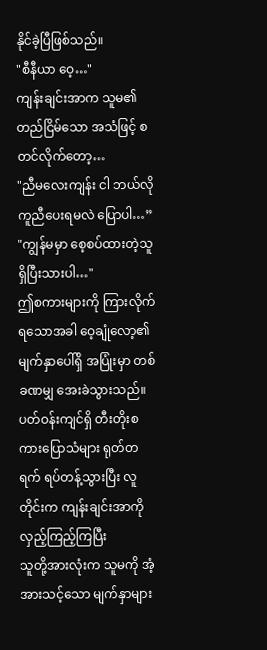နိုင်ခဲ့ပြီဖြစ်သည်။
"စီနီယာ ဝေ့…"
ကျန်းချင်းအာက သူမ၏ တည်ငြိမ်သော အသံဖြင့် စတင်လိုက်တော့…
"ညီမလေးကျန်း ငါ ဘယ်လို ကူညီပေးရမလဲ ပြောပါ…”
"ကျွန်မမှာ စေ့စပ်ထားတဲ့သူ ရှိပြီးသားပါ…"
ဤစကားများကို ကြားလိုက်ရသောအခါ ဝေ့ချုံလော့၏ မျက်နှာပေါ်ရှိ အပြုံးမှာ တစ်ခဏမျှ အေးခဲသွားသည်။
ပတ်ဝန်းကျင်ရှိ တီးတိုးစကားပြောသံများ ရုတ်တရက် ရပ်တန့်သွားပြီး လူတိုင်းက ကျန်းချင်းအာကို လှည့်ကြည့်ကြပြီး
သူတို့အားလုံးက သူမကို အံ့အားသင့်သော မျက်နှာများ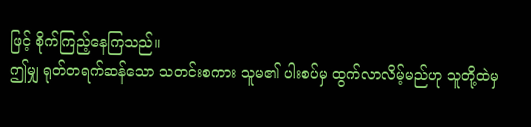ဖြင့် စိုက်ကြည့်နေကြသည်။
ဤမျှ ရုတ်တရက်ဆန်သော သတင်းစကား သူမ၏ ပါးစပ်မှ ထွက်လာလိမ့်မည်ဟု သူတို့ထဲမှ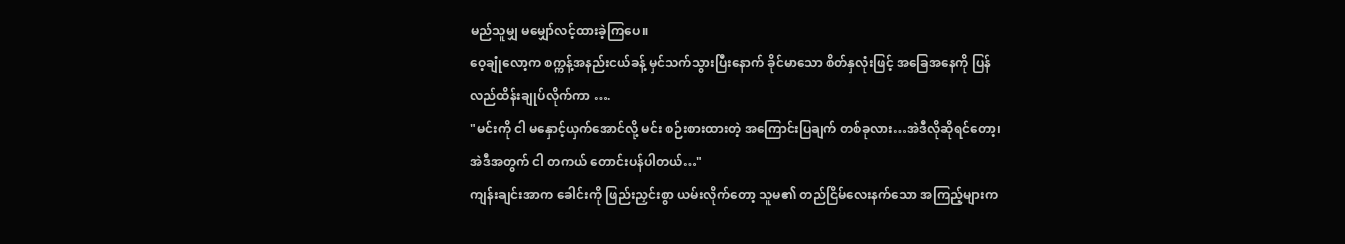မည်သူမျှ မမျှော်လင့်ထားခဲ့ကြပေ။
ဝေ့ချုံလော့က စက္ကန့်အနည်းငယ်ခန့် မှင်သက်သွားပြီးနောက် ခိုင်မာသော စိတ်နှလုံးဖြင့် အခြေအနေကို ပြန်လည်ထိန်းချုပ်လိုက်ကာ ….
"မင်းကို ငါ မနှောင့်ယှက်အောင်လို့ မင်း စဉ်းစားထားတဲ့ အကြောင်းပြချက် တစ်ခုလား…အဲဒီလိုဆိုရင်တော့၊ အဲဒီအတွက် ငါ တကယ် တောင်းပန်ပါတယ်…"
ကျန်းချင်းအာက ခေါင်းကို ဖြည်းညှင်းစွာ ယမ်းလိုက်တော့ သူမ၏ တည်ငြိမ်လေးနက်သော အကြည့်များက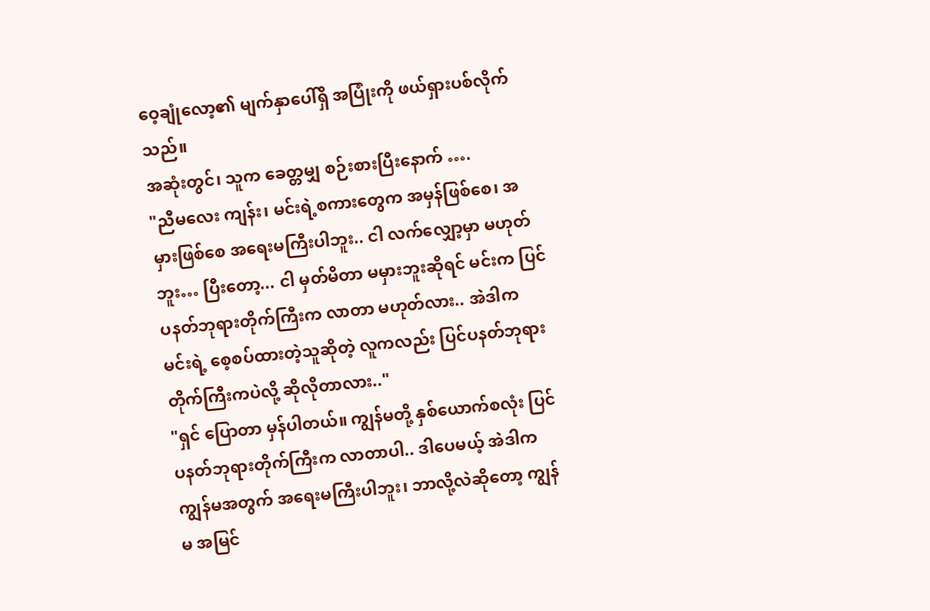ဝေ့ချုံလော့၏ မျက်နှာပေါ်ရှိ အပြုံးကို ဖယ်ရှားပစ်လိုက်သည်။
အဆုံးတွင်၊ သူက ခေတ္တမျှ စဉ်းစားပြီးနောက် ….
"ညီမလေး ကျန်း၊ မင်းရဲ့စကားတွေက အမှန်ဖြစ်စေ၊ အမှားဖြစ်စေ အရေးမကြီးပါဘူး.. ငါ လက်လျှော့မှာ မဟုတ်ဘူး… ပြီးတော့... ငါ မှတ်မိတာ မမှားဘူးဆိုရင် မင်းက ပြင်ပနတ်ဘုရားတိုက်ကြီးက လာတာ မဟုတ်လား.. အဲဒါက မင်းရဲ့ စေ့စပ်ထားတဲ့သူဆိုတဲ့ လူကလည်း ပြင်ပနတ်ဘုရားတိုက်ကြီးကပဲလို့ ဆိုလိုတာလား.."
"ရှင် ပြောတာ မှန်ပါတယ်။ ကျွန်မတို့ နှစ်ယောက်စလုံး ပြင်ပနတ်ဘုရားတိုက်ကြီးက လာတာပါ.. ဒါပေမယ့် အဲဒါက ကျွန်မအတွက် အရေးမကြီးပါဘူး၊ ဘာလို့လဲဆိုတော့ ကျွန်မ အမြင်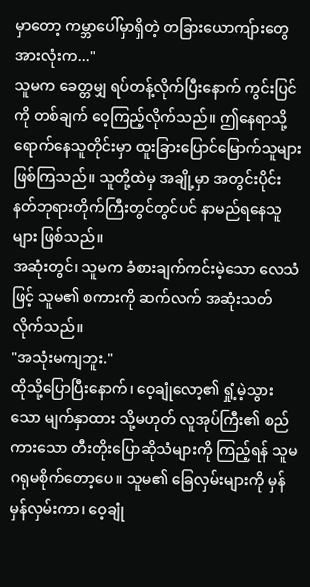မှာတော့ ကမ္ဘာပေါ်မှာရှိတဲ့ တခြားယောကျ်ားတွေ အားလုံးက..."
သူမက ခေတ္တမျှ ရပ်တန့်လိုက်ပြီးနောက် ကွင်းပြင်ကို တစ်ချက် ဝေ့ကြည့်လိုက်သည်။ ဤနေရာသို့ ရောက်နေသူတိုင်းမှာ ထူးခြားပြောင်မြောက်သူများ ဖြစ်ကြသည်။ သူတို့ထဲမှ အချို့မှာ အတွင်းပိုင်းနတ်ဘုရားတိုက်ကြီးတွင်တွင်ပင် နာမည်ရနေသူများ ဖြစ်သည်။
အဆုံးတွင်၊ သူမက ခံစားချက်ကင်းမဲ့သော လေသံဖြင့် သူမ၏ စကားကို ဆက်လက် အဆုံးသတ်လိုက်သည်။
"အသုံးမကျဘူး."
ထိုသို့ပြောပြီးနောက်၊ ဝေ့ချုံလော့၏ ရှုံ့မဲ့သွားသော မျက်နှာထား သို့မဟုတ် လူအုပ်ကြီး၏ စည်ကားသော တီးတိုးပြောဆိုသံများကို ကြည့်ရန် သူမ ဂရုမစိုက်တော့ပေ။ သူမ၏ ခြေလှမ်းများကို မှန်မှန်လှမ်းကာ၊ ဝေ့ချုံ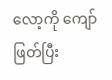လော့ကို ကျော်ဖြတ်ပြီး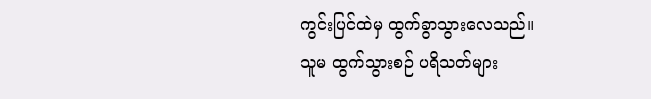ကွင်းပြင်ထဲမှ ထွက်ခွာသွားလေသည်။
သူမ ထွက်သွားစဉ် ပရိသတ်များ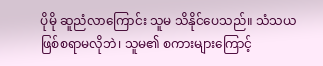ပိုမို ဆူညံလာကြောင်း သူမ သိနိုင်ပေသည်။ သံသယဖြစ်စရာမလိုဘဲ၊ သူမ၏ စကားများကြောင့်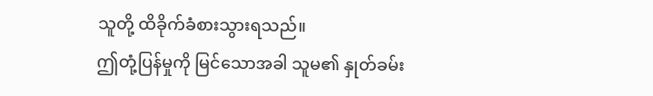သူတို့ ထိခိုက်ခံစားသွားရသည်။
ဤတုံ့ပြန်မှုကို မြင်သောအခါ သူမ၏ နှုတ်ခမ်း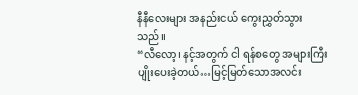နီနီလေးများ အနည်းငယ် ကွေးညွှတ်သွားသည်။
“လီလော့၊ နင့်အတွက် ငါ ရန်စတွေ အများကြီး ပျိုးပေးခဲ့တယ်…မြင့်မြတ်သောအလင်း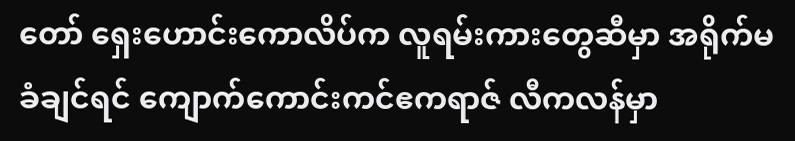တော် ရှေးဟောင်းကောလိပ်က လူရမ်းကားတွေဆီမှာ အရိုက်မခံချင်ရင် ကျောက်ကောင်းကင်ဧကရာဇ် လီကလန်မှာ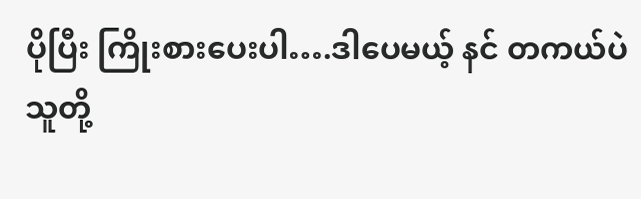ပိုပြီး ကြိုးစားပေးပါ….ဒါပေမယ့် နင် တကယ်ပဲ သူတို့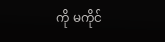ကို မကိုင်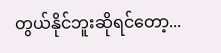တွယ်နိုင်ဘူးဆိုရင်တော့...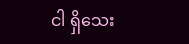ငါ ရှိသေး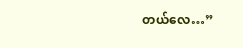တယ်လေ…”